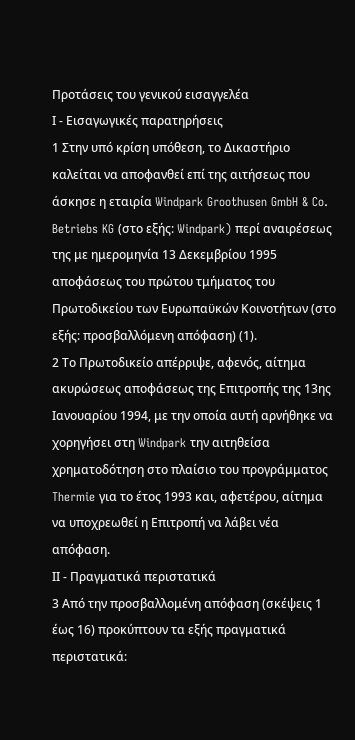Προτάσεις του γενικού εισαγγελέα
Ι - Εισαγωγικές παρατηρήσεις
1 Στην υπό κρίση υπόθεση, το Δικαστήριο καλείται να αποφανθεί επί της αιτήσεως που άσκησε η εταιρία Windpark Groothusen GmbH & Co. Betriebs KG (στο εξής: Windpark) περί αναιρέσεως της με ημερομηνία 13 Δεκεμβρίου 1995 αποφάσεως του πρώτου τμήματος του Πρωτοδικείου των Ευρωπαϋκών Κοινοτήτων (στο εξής: προσβαλλόμενη απόφαση) (1).
2 Το Πρωτοδικείο απέρριψε, αφενός, αίτημα ακυρώσεως αποφάσεως της Επιτροπής της 13ης Ιανουαρίου 1994, με την οποία αυτή αρνήθηκε να χορηγήσει στη Windpark την αιτηθείσα χρηματοδότηση στο πλαίσιο του προγράμματος Thermie για το έτος 1993 και, αφετέρου, αίτημα να υποχρεωθεί η Επιτροπή να λάβει νέα απόφαση.
ΙΙ - Πραγματικά περιστατικά
3 Από την προσβαλλομένη απόφαση (σκέψεις 1 έως 16) προκύπτουν τα εξής πραγματικά περιστατικά: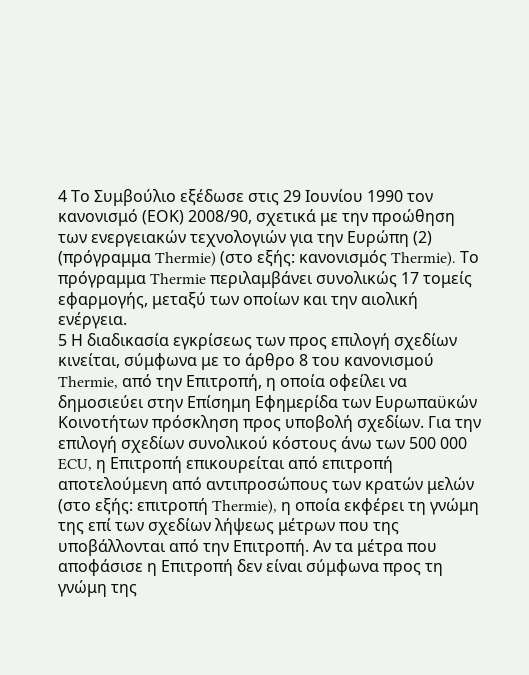4 Το Συμβούλιο εξέδωσε στις 29 Ιουνίου 1990 τον κανονισμό (ΕΟΚ) 2008/90, σχετικά με την προώθηση των ενεργειακών τεχνολογιών για την Ευρώπη (2) (πρόγραμμα Thermie) (στο εξής: κανονισμός Thermie). Το πρόγραμμα Thermie περιλαμβάνει συνολικώς 17 τομείς εφαρμογής, μεταξύ των οποίων και την αιολική ενέργεια.
5 Η διαδικασία εγκρίσεως των προς επιλογή σχεδίων κινείται, σύμφωνα με το άρθρο 8 του κανονισμού Thermie, από την Επιτροπή, η οποία οφείλει να δημοσιεύει στην Επίσημη Εφημερίδα των Ευρωπαϋκών Κοινοτήτων πρόσκληση προς υποβολή σχεδίων. Για την επιλογή σχεδίων συνολικού κόστους άνω των 500 000 ECU, η Επιτροπή επικουρείται από επιτροπή αποτελούμενη από αντιπροσώπους των κρατών μελών (στο εξής: επιτροπή Thermie), η οποία εκφέρει τη γνώμη της επί των σχεδίων λήψεως μέτρων που της υποβάλλονται από την Επιτροπή. Αν τα μέτρα που αποφάσισε η Επιτροπή δεν είναι σύμφωνα προς τη γνώμη της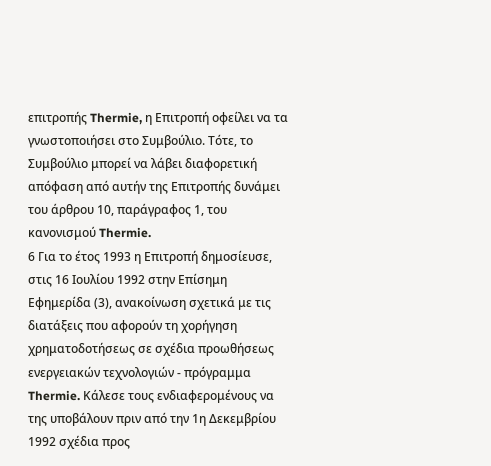επιτροπής Thermie, η Επιτροπή οφείλει να τα γνωστοποιήσει στο Συμβούλιο. Τότε, το Συμβούλιο μπορεί να λάβει διαφορετική απόφαση από αυτήν της Επιτροπής δυνάμει του άρθρου 10, παράγραφος 1, του κανονισμού Thermie.
6 Για το έτος 1993 η Επιτροπή δημοσίευσε, στις 16 Ιουλίου 1992 στην Επίσημη Εφημερίδα (3), ανακοίνωση σχετικά με τις διατάξεις που αφορούν τη χορήγηση χρηματοδοτήσεως σε σχέδια προωθήσεως ενεργειακών τεχνολογιών - πρόγραμμα Thermie. Κάλεσε τους ενδιαφερομένους να της υποβάλουν πριν από την 1η Δεκεμβρίου 1992 σχέδια προς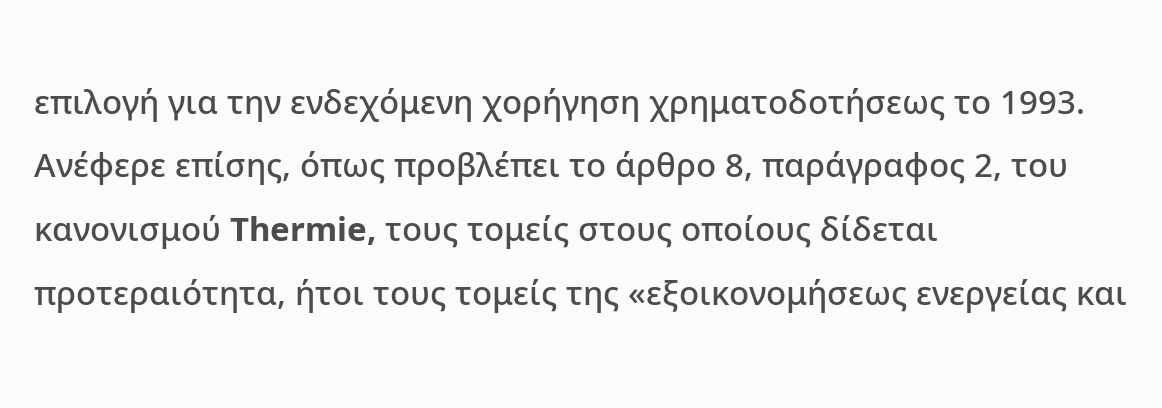επιλογή για την ενδεχόμενη χορήγηση χρηματοδοτήσεως το 1993. Ανέφερε επίσης, όπως προβλέπει το άρθρο 8, παράγραφος 2, του κανονισμού Thermie, τους τομείς στους οποίους δίδεται προτεραιότητα, ήτοι τους τομείς της «εξοικονομήσεως ενεργείας και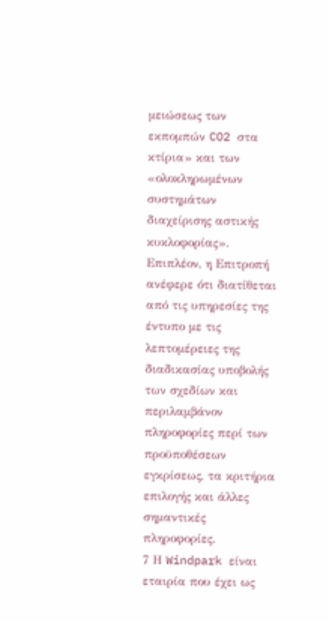μειώσεως των εκπομπών CO2 στα κτίρια» και των «ολοκληρωμένων συστημάτων διαχείρισης αστικής κυκλοφορίας». Επιπλέον, η Επιτροπή ανέφερε ότι διατίθεται από τις υπηρεσίες της έντυπο με τις λεπτομέρειες της διαδικασίας υποβολής των σχεδίων και περιλαμβάνον πληροφορίες περί των προϋποθέσεων εγκρίσεως, τα κριτήρια επιλογής και άλλες σημαντικές πληροφορίες.
7 Η Windpark είναι εταιρία που έχει ως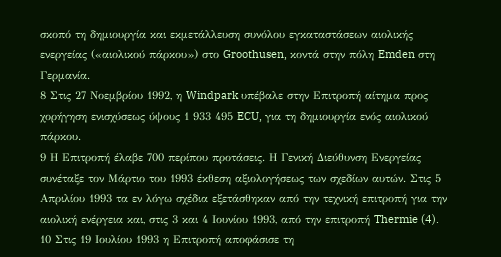σκοπό τη δημιουργία και εκμετάλλευση συνόλου εγκαταστάσεων αιολικής ενεργείας («αιολικού πάρκου») στο Groothusen, κοντά στην πόλη Emden στη Γερμανία.
8 Στις 27 Νοεμβρίου 1992, η Windpark υπέβαλε στην Επιτροπή αίτημα προς χορήγηση ενισχύσεως ύψους 1 933 495 ECU, για τη δημιουργία ενός αιολικού πάρκου.
9 Η Επιτροπή έλαβε 700 περίπου προτάσεις. Η Γενική Διεύθυνση Ενεργείας συνέταξε τον Μάρτιο του 1993 έκθεση αξιολογήσεως των σχεδίων αυτών. Στις 5 Απριλίου 1993 τα εν λόγω σχέδια εξετάσθηκαν από την τεχνική επιτροπή για την αιολική ενέργεια και, στις 3 και 4 Ιουνίου 1993, από την επιτροπή Thermie (4).
10 Στις 19 Ιουλίου 1993 η Επιτροπή αποφάσισε τη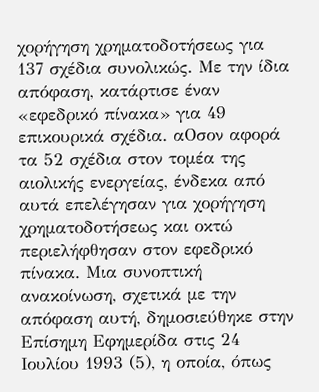χορήγηση χρηματοδοτήσεως για 137 σχέδια συνολικώς. Με την ίδια απόφαση, κατάρτισε έναν «εφεδρικό πίνακα» για 49 επικουρικά σχέδια. αΟσον αφορά τα 52 σχέδια στον τομέα της αιολικής ενεργείας, ένδεκα από αυτά επελέγησαν για χορήγηση χρηματοδοτήσεως και οκτώ περιελήφθησαν στον εφεδρικό πίνακα. Μια συνοπτική ανακοίνωση, σχετικά με την απόφαση αυτή, δημοσιεύθηκε στην Επίσημη Εφημερίδα στις 24 Ιουλίου 1993 (5), η οποία, όπως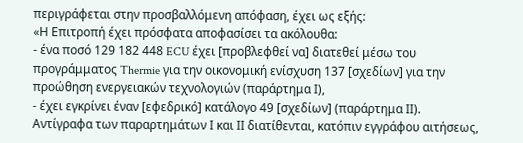περιγράφεται στην προσβαλλόμενη απόφαση, έχει ως εξής:
«Η Επιτροπή έχει πρόσφατα αποφασίσει τα ακόλουθα:
- ένα ποσό 129 182 448 ECU έχει [προβλεφθεί να] διατεθεί μέσω του προγράμματος Thermie για την οικονομική ενίσχυση 137 [σχεδίων] για την προώθηση ενεργειακών τεχνολογιών (παράρτημα Ι),
- έχει εγκρίνει έναν [εφεδρικό] κατάλογο 49 [σχεδίων] (παράρτημα ΙΙ).
Αντίγραφα των παραρτημάτων Ι και ΙΙ διατίθενται, κατόπιν εγγράφου αιτήσεως,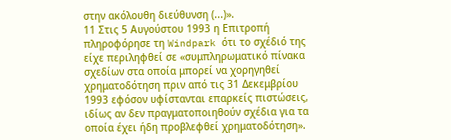στην ακόλουθη διεύθυνση (...)».
11 Στις 5 Αυγούστου 1993 η Επιτροπή πληροφόρησε τη Windpark ότι το σχέδιό της είχε περιληφθεί σε «συμπληρωματικό πίνακα σχεδίων στα οποία μπορεί να χορηγηθεί χρηματοδότηση πριν από τις 31 Δεκεμβρίου 1993 εφόσον υφίστανται επαρκείς πιστώσεις, ιδίως αν δεν πραγματοποιηθούν σχέδια για τα οποία έχει ήδη προβλεφθεί χρηματοδότηση».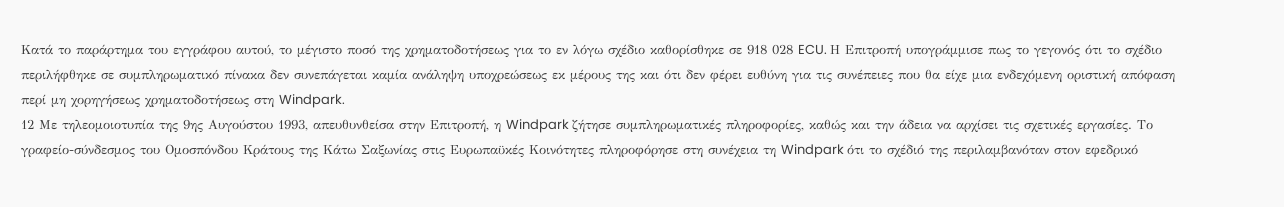Κατά το παράρτημα του εγγράφου αυτού, το μέγιστο ποσό της χρηματοδοτήσεως για το εν λόγω σχέδιο καθορίσθηκε σε 918 028 ECU. Η Επιτροπή υπογράμμισε πως το γεγονός ότι το σχέδιο περιλήφθηκε σε συμπληρωματικό πίνακα δεν συνεπάγεται καμία ανάληψη υποχρεώσεως εκ μέρους της και ότι δεν φέρει ευθύνη για τις συνέπειες που θα είχε μια ενδεχόμενη οριστική απόφαση περί μη χορηγήσεως χρηματοδοτήσεως στη Windpark.
12 Με τηλεομοιοτυπία της 9ης Αυγούστου 1993, απευθυνθείσα στην Επιτροπή, η Windpark ζήτησε συμπληρωματικές πληροφορίες, καθώς και την άδεια να αρχίσει τις σχετικές εργασίες. Το γραφείο-σύνδεσμος του Ομοσπόνδου Κράτους της Κάτω Σαξωνίας στις Ευρωπαϋκές Κοινότητες πληροφόρησε στη συνέχεια τη Windpark ότι το σχέδιό της περιλαμβανόταν στον εφεδρικό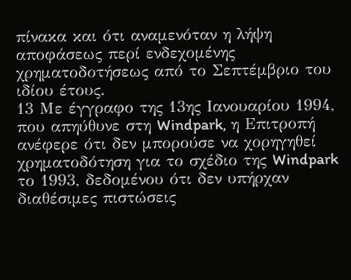πίνακα και ότι αναμενόταν η λήψη αποφάσεως περί ενδεχομένης χρηματοδοτήσεως από το Σεπτέμβριο του ιδίου έτους.
13 Με έγγραφο της 13ης Ιανουαρίου 1994, που απηύθυνε στη Windpark, η Επιτροπή ανέφερε ότι δεν μπορούσε να χορηγηθεί χρηματοδότηση για το σχέδιο της Windpark το 1993, δεδομένου ότι δεν υπήρχαν διαθέσιμες πιστώσεις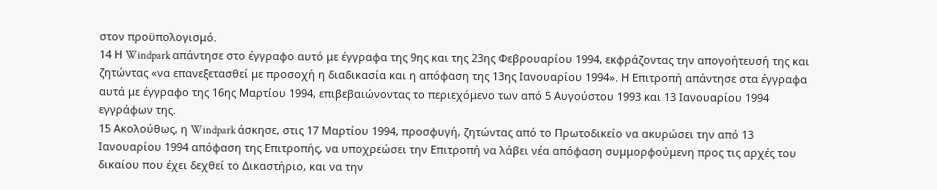στον προϋπολογισμό.
14 Η Windpark απάντησε στο έγγραφο αυτό με έγγραφα της 9ης και της 23ης Φεβρουαρίου 1994, εκφράζοντας την απογοήτευσή της και ζητώντας «να επανεξετασθεί με προσοχή η διαδικασία και η απόφαση της 13ης Ιανουαρίου 1994». Η Επιτροπή απάντησε στα έγγραφα αυτά με έγγραφο της 16ης Μαρτίου 1994, επιβεβαιώνοντας το περιεχόμενο των από 5 Αυγούστου 1993 και 13 Ιανουαρίου 1994 εγγράφων της.
15 Ακολούθως, η Windpark άσκησε, στις 17 Μαρτίου 1994, προσφυγή, ζητώντας από το Πρωτοδικείο να ακυρώσει την από 13 Ιανουαρίου 1994 απόφαση της Επιτροπής, να υποχρεώσει την Επιτροπή να λάβει νέα απόφαση συμμορφούμενη προς τις αρχές του δικαίου που έχει δεχθεί το Δικαστήριο, και να την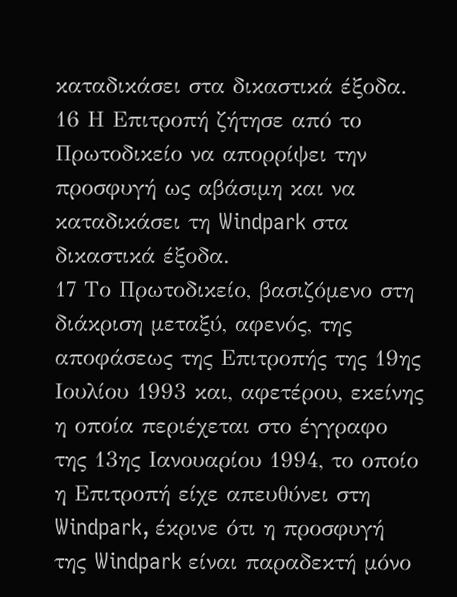καταδικάσει στα δικαστικά έξοδα.
16 Η Επιτροπή ζήτησε από το Πρωτοδικείο να απορρίψει την προσφυγή ως αβάσιμη και να καταδικάσει τη Windpark στα δικαστικά έξοδα.
17 Το Πρωτοδικείο, βασιζόμενο στη διάκριση μεταξύ, αφενός, της αποφάσεως της Επιτροπής της 19ης Ιουλίου 1993 και, αφετέρου, εκείνης η οποία περιέχεται στο έγγραφο της 13ης Ιανουαρίου 1994, το οποίο η Επιτροπή είχε απευθύνει στη Windpark, έκρινε ότι η προσφυγή της Windpark είναι παραδεκτή μόνο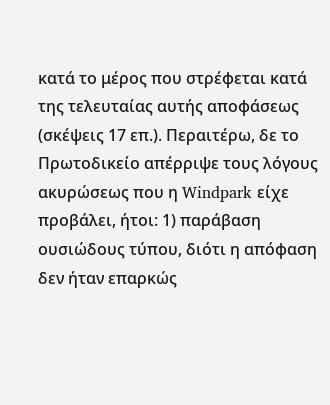κατά το μέρος που στρέφεται κατά της τελευταίας αυτής αποφάσεως (σκέψεις 17 επ.). Περαιτέρω, δε το Πρωτοδικείο απέρριψε τους λόγους ακυρώσεως που η Windpark είχε προβάλει, ήτοι: 1) παράβαση ουσιώδους τύπου, διότι η απόφαση δεν ήταν επαρκώς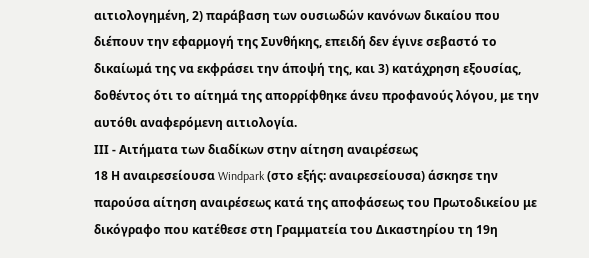αιτιολογημένη, 2) παράβαση των ουσιωδών κανόνων δικαίου που διέπουν την εφαρμογή της Συνθήκης, επειδή δεν έγινε σεβαστό το δικαίωμά της να εκφράσει την άποψή της, και 3) κατάχρηση εξουσίας, δοθέντος ότι το αίτημά της απορρίφθηκε άνευ προφανούς λόγου, με την αυτόθι αναφερόμενη αιτιολογία.
ΙΙΙ - Αιτήματα των διαδίκων στην αίτηση αναιρέσεως
18 Η αναιρεσείουσα Windpark (στο εξής: αναιρεσείουσα) άσκησε την παρούσα αίτηση αναιρέσεως κατά της αποφάσεως του Πρωτοδικείου με δικόγραφο που κατέθεσε στη Γραμματεία του Δικαστηρίου τη 19η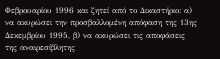Φεβρουαρίου 1996 και ζητεί από το Δικαστήριο: α) να ακυρώσει την προσβαλλομένη απόφαση της 13ης Δεκεμβρίου 1995, β) να ακυρώσει τις αποφάσεις της αναιρεσίβλητης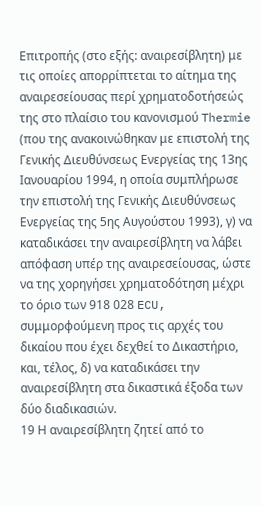Επιτροπής (στο εξής: αναιρεσίβλητη) με τις οποίες απορρίπτεται το αίτημα της αναιρεσείουσας περί χρηματοδοτήσεώς της στο πλαίσιο του κανονισμού Thermie (που της ανακοινώθηκαν με επιστολή της Γενικής Διευθύνσεως Ενεργείας της 13ης Ιανουαρίου 1994, η οποία συμπλήρωσε την επιστολή της Γενικής Διευθύνσεως Ενεργείας της 5ης Αυγούστου 1993), γ) να καταδικάσει την αναιρεσίβλητη να λάβει απόφαση υπέρ της αναιρεσείουσας, ώστε να της χορηγήσει χρηματοδότηση μέχρι το όριο των 918 028 ECU, συμμορφούμενη προς τις αρχές του δικαίου που έχει δεχθεί το Δικαστήριο, και, τέλος, δ) να καταδικάσει την αναιρεσίβλητη στα δικαστικά έξοδα των δύο διαδικασιών.
19 Η αναιρεσίβλητη ζητεί από το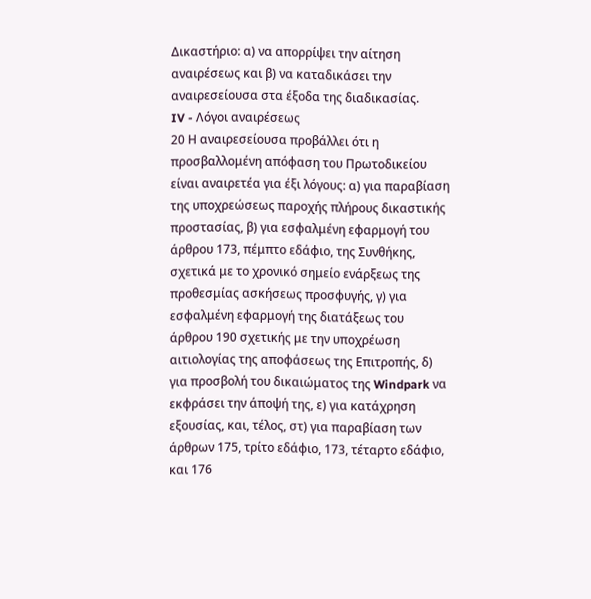Δικαστήριο: α) να απορρίψει την αίτηση αναιρέσεως και β) να καταδικάσει την αναιρεσείουσα στα έξοδα της διαδικασίας.
IV - Λόγοι αναιρέσεως
20 Η αναιρεσείουσα προβάλλει ότι η προσβαλλoμένη απόφαση του Πρωτοδικείου είναι αναιρετέα για έξι λόγους: α) για παραβίαση της υποχρεώσεως παροχής πλήρους δικαστικής προστασίας, β) για εσφαλμένη εφαρμογή του άρθρου 173, πέμπτο εδάφιο, της Συνθήκης, σχετικά με το χρονικό σημείο ενάρξεως της προθεσμίας ασκήσεως προσφυγής, γ) για εσφαλμένη εφαρμογή της διατάξεως του άρθρου 190 σχετικής με την υποχρέωση αιτιολογίας της αποφάσεως της Επιτροπής, δ) για προσβολή του δικαιώματος της Windpark να εκφράσει την άποψή της, ε) για κατάχρηση εξουσίας, και, τέλος, στ) για παραβίαση των άρθρων 175, τρίτο εδάφιο, 173, τέταρτο εδάφιο, και 176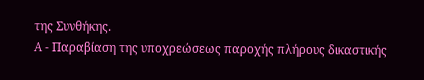της Συνθήκης.
A - Παραβίαση της υποχρεώσεως παροχής πλήρους δικαστικής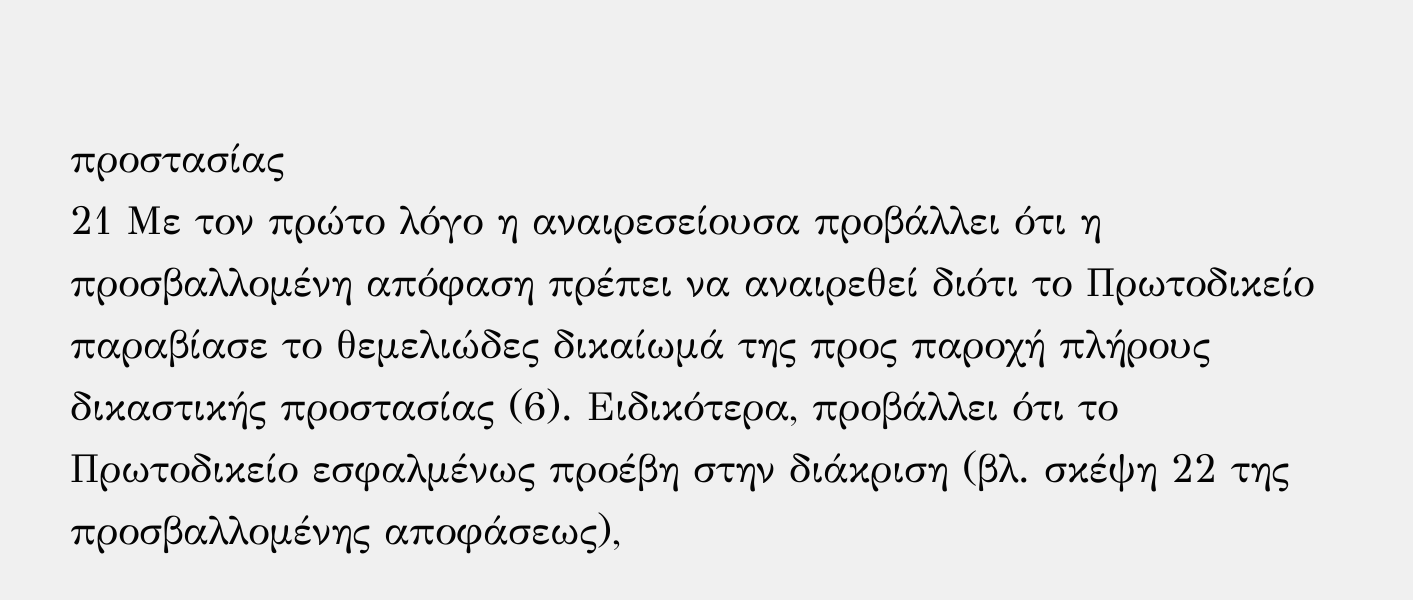προστασίας
21 Με τον πρώτο λόγο η αναιρεσείουσα προβάλλει ότι η προσβαλλομένη απόφαση πρέπει να αναιρεθεί διότι το Πρωτοδικείο παραβίασε το θεμελιώδες δικαίωμά της προς παροχή πλήρους δικαστικής προστασίας (6). Ειδικότερα, προβάλλει ότι το Πρωτοδικείο εσφαλμένως προέβη στην διάκριση (βλ. σκέψη 22 της προσβαλλομένης αποφάσεως),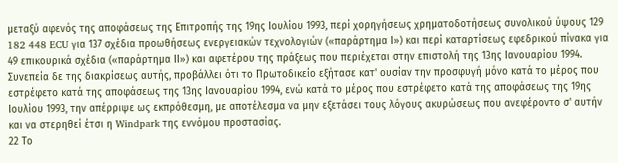μεταξύ αφενός της αποφάσεως της Επιτροπής της 19ης Ιουλίου 1993, περί χορηγήσεως χρηματοδοτήσεως συνολικού ύψους 129 182 448 ECU για 137 σχέδια προωθήσεως ενεργειακών τεχνολογιών («παράρτημα Ι») και περί καταρτίσεως εφεδρικού πίνακα για 49 επικουρικά σχέδια («παράρτημα ΙΙ») και αφετέρου της πράξεως που περιέχεται στην επιστολή της 13ης Ιανουαρίου 1994. Συνεπεία δε της διακρίσεως αυτής, προβάλλει ότι το Πρωτοδικείο εξήτασε κατ' ουσίαν την προσφυγή μόνο κατά το μέρος που εστρέφετο κατά της αποφάσεως της 13ης Ιανουαρίου 1994, ενώ κατά το μέρος που εστρέφετο κατά της αποφάσεως της 19ης Ιουλίου 1993, την απέρριψε ως εκπρόθεσμη, με αποτέλεσμα να μην εξετάσει τους λόγους ακυρώσεως που ανεφέροντο σ' αυτήν και να στερηθεί έτσι η Windpark της εννόμου προστασίας.
22 Το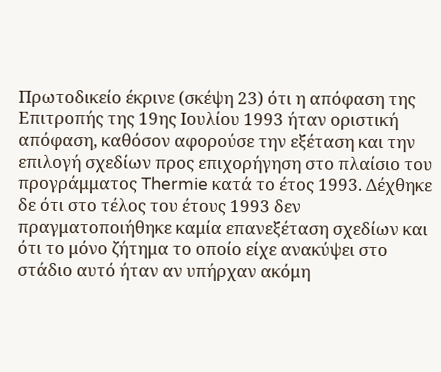Πρωτοδικείο έκρινε (σκέψη 23) ότι η απόφαση της Επιτροπής της 19ης Ιουλίου 1993 ήταν οριστική απόφαση, καθόσον αφορούσε την εξέταση και την επιλογή σχεδίων προς επιχορήγηση στο πλαίσιο του προγράμματος Thermie κατά το έτος 1993. Δέχθηκε δε ότι στο τέλος του έτους 1993 δεν πραγματοποιήθηκε καμία επανεξέταση σχεδίων και ότι το μόνο ζήτημα το οποίο είχε ανακύψει στο στάδιο αυτό ήταν αν υπήρχαν ακόμη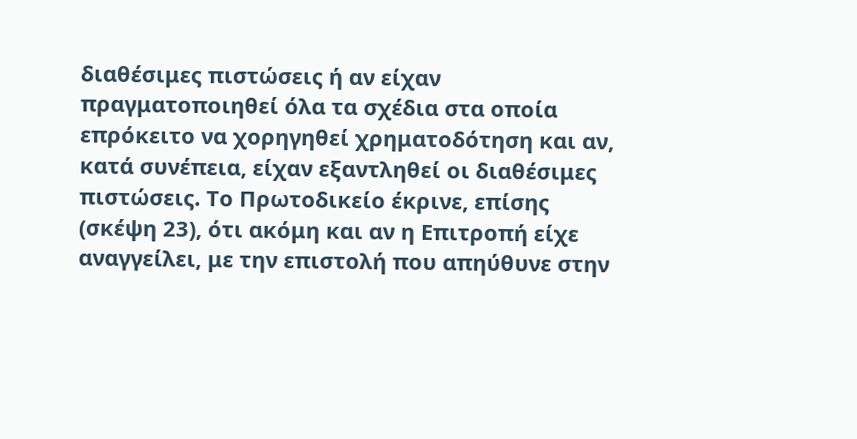διαθέσιμες πιστώσεις ή αν είχαν πραγματοποιηθεί όλα τα σχέδια στα οποία επρόκειτο να χορηγηθεί χρηματοδότηση και αν, κατά συνέπεια, είχαν εξαντληθεί οι διαθέσιμες πιστώσεις. Το Πρωτοδικείο έκρινε, επίσης (σκέψη 23), ότι ακόμη και αν η Επιτροπή είχε αναγγείλει, με την επιστολή που απηύθυνε στην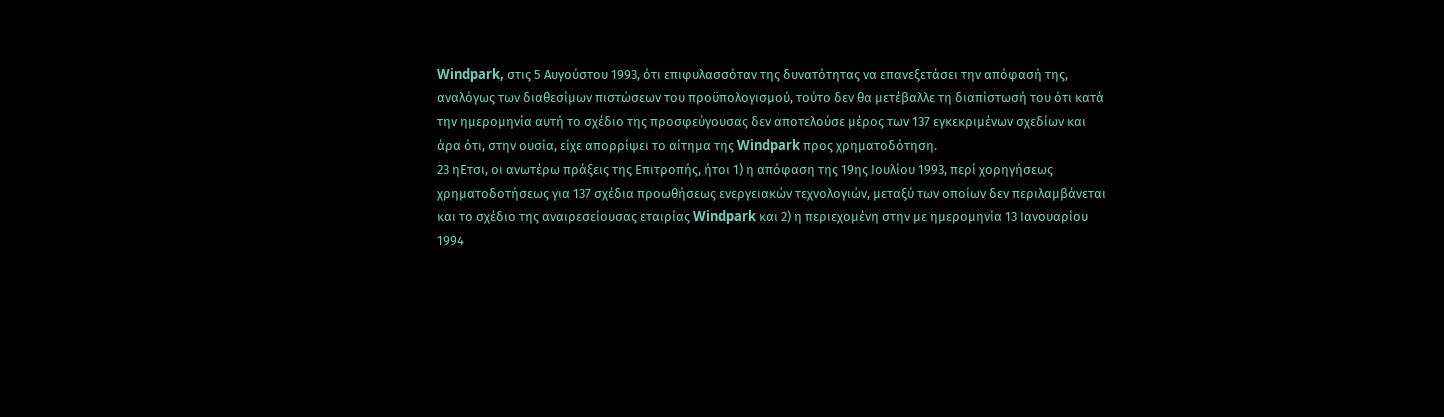Windpark, στις 5 Αυγούστου 1993, ότι επιφυλασσόταν της δυνατότητας να επανεξετάσει την απόφασή της, αναλόγως των διαθεσίμων πιστώσεων του προϋπολογισμού, τούτο δεν θα μετέβαλλε τη διαπίστωσή του ότι κατά την ημερομηνία αυτή το σχέδιο της προσφεύγουσας δεν αποτελούσε μέρος των 137 εγκεκριμένων σχεδίων και άρα ότι, στην ουσία, είχε απορρίψει το αίτημα της Windpark προς χρηματοδότηση.
23 ηΕτσι, οι ανωτέρω πράξεις της Επιτροπής, ήτοι 1) η απόφαση της 19ης Ιουλίου 1993, περί χορηγήσεως χρηματοδοτήσεως για 137 σχέδια προωθήσεως ενεργειακών τεχνολογιών, μεταξύ των οποίων δεν περιλαμβάνεται και το σχέδιο της αναιρεσείουσας εταιρίας Windpark και 2) η περιεχομένη στην με ημερομηνία 13 Ιανουαρίου 1994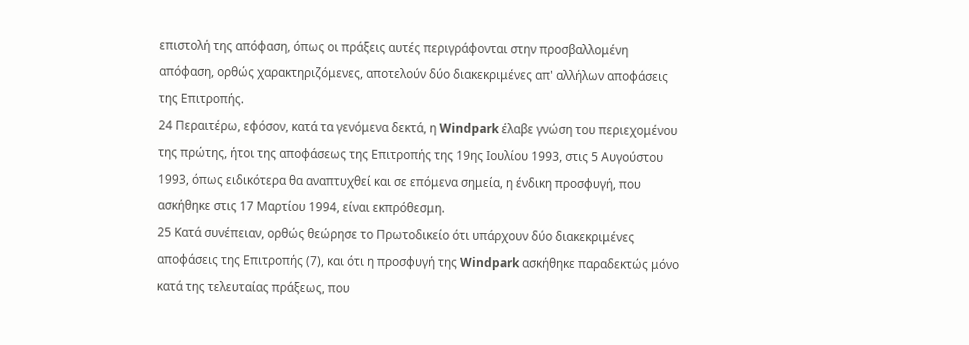επιστολή της απόφαση, όπως οι πράξεις αυτές περιγράφονται στην προσβαλλομένη απόφαση, ορθώς χαρακτηριζόμενες, αποτελούν δύο διακεκριμένες απ' αλλήλων αποφάσεις της Επιτροπής.
24 Περαιτέρω, εφόσον, κατά τα γενόμενα δεκτά, η Windpark έλαβε γνώση του περιεχομένου της πρώτης, ήτοι της αποφάσεως της Επιτροπής της 19ης Ιουλίου 1993, στις 5 Αυγούστου 1993, όπως ειδικότερα θα αναπτυχθεί και σε επόμενα σημεία, η ένδικη προσφυγή, που ασκήθηκε στις 17 Μαρτίου 1994, είναι εκπρόθεσμη.
25 Κατά συνέπειαν, ορθώς θεώρησε το Πρωτοδικείο ότι υπάρχουν δύο διακεκριμένες αποφάσεις της Επιτροπής (7), και ότι η προσφυγή της Windpark ασκήθηκε παραδεκτώς μόνο κατά της τελευταίας πράξεως, που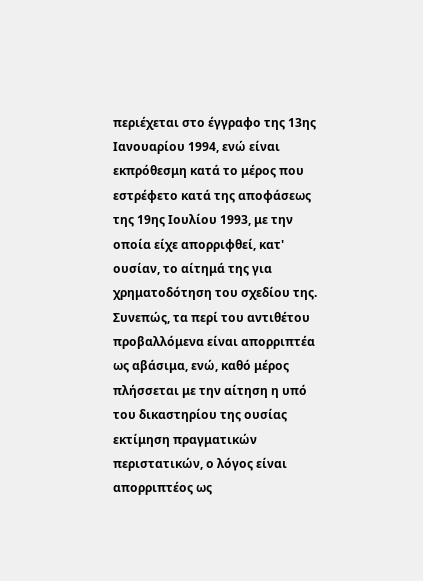περιέχεται στο έγγραφο της 13ης Ιανουαρίου 1994, ενώ είναι εκπρόθεσμη κατά το μέρος που εστρέφετο κατά της αποφάσεως της 19ης Ιουλίου 1993, με την οποία είχε απορριφθεί, κατ' ουσίαν, το αίτημά της για χρηματοδότηση του σχεδίου της. Συνεπώς, τα περί του αντιθέτου προβαλλόμενα είναι απορριπτέα ως αβάσιμα, ενώ, καθό μέρος πλήσσεται με την αίτηση η υπό του δικαστηρίου της ουσίας εκτίμηση πραγματικών περιστατικών, ο λόγος είναι απορριπτέος ως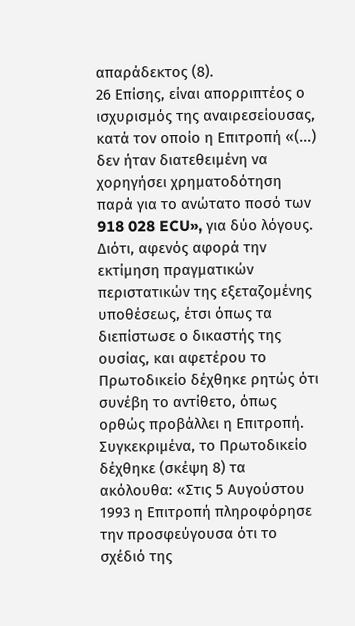απαράδεκτος (8).
26 Επίσης, είναι απορριπτέος ο ισχυρισμός της αναιρεσείουσας, κατά τον οποίο η Επιτροπή «(...) δεν ήταν διατεθειμένη να χορηγήσει χρηματοδότηση παρά για το ανώτατο ποσό των 918 028 ECU», για δύο λόγους. Διότι, αφενός αφορά την εκτίμηση πραγματικών περιστατικών της εξεταζομένης υποθέσεως, έτσι όπως τα διεπίστωσε ο δικαστής της ουσίας, και αφετέρου το Πρωτοδικείο δέχθηκε ρητώς ότι συνέβη το αντίθετο, όπως ορθώς προβάλλει η Επιτροπή. Συγκεκριμένα, το Πρωτοδικείο δέχθηκε (σκέψη 8) τα ακόλουθα: «Στις 5 Αυγούστου 1993 η Επιτροπή πληροφόρησε την προσφεύγουσα ότι το σχέδιό της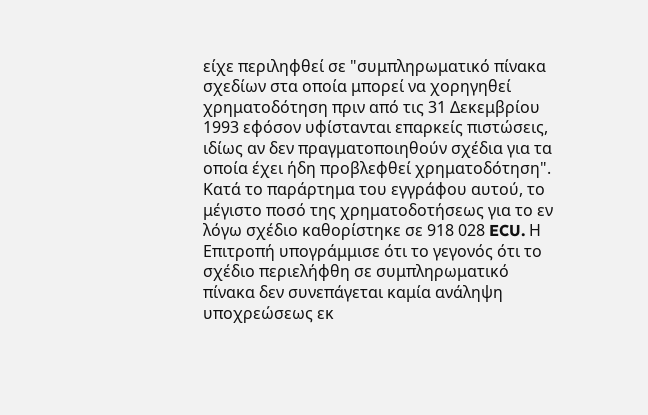είχε περιληφθεί σε "συμπληρωματικό πίνακα σχεδίων στα οποία μπορεί να χορηγηθεί χρηματοδότηση πριν από τις 31 Δεκεμβρίου 1993 εφόσον υφίστανται επαρκείς πιστώσεις, ιδίως αν δεν πραγματοποιηθούν σχέδια για τα οποία έχει ήδη προβλεφθεί χρηματοδότηση". Κατά το παράρτημα του εγγράφου αυτού, το μέγιστο ποσό της χρηματοδοτήσεως για το εν λόγω σχέδιο καθορίστηκε σε 918 028 ECU. Η Επιτροπή υπογράμμισε ότι το γεγονός ότι το σχέδιο περιελήφθη σε συμπληρωματικό πίνακα δεν συνεπάγεται καμία ανάληψη υποχρεώσεως εκ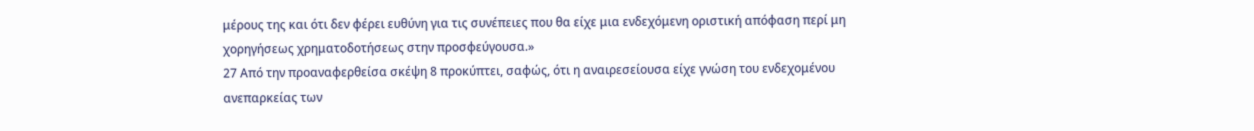μέρους της και ότι δεν φέρει ευθύνη για τις συνέπειες που θα είχε μια ενδεχόμενη οριστική απόφαση περί μη χορηγήσεως χρηματοδοτήσεως στην προσφεύγουσα.»
27 Από την προαναφερθείσα σκέψη 8 προκύπτει, σαφώς, ότι η αναιρεσείουσα είχε γνώση του ενδεχομένου ανεπαρκείας των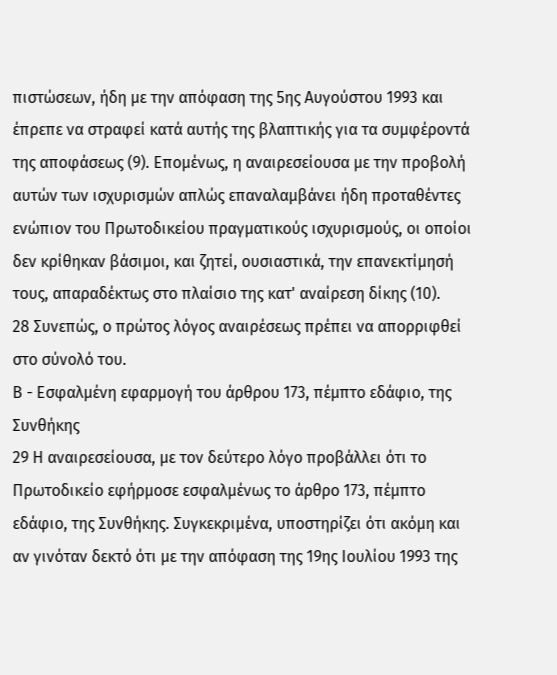πιστώσεων, ήδη με την απόφαση της 5ης Αυγούστου 1993 και έπρεπε να στραφεί κατά αυτής της βλαπτικής για τα συμφέροντά της αποφάσεως (9). Επομένως, η αναιρεσείουσα με την προβολή αυτών των ισχυρισμών απλώς επαναλαμβάνει ήδη προταθέντες ενώπιον του Πρωτοδικείου πραγματικούς ισχυρισμούς, οι οποίοι δεν κρίθηκαν βάσιμοι, και ζητεί, ουσιαστικά, την επανεκτίμησή τους, απαραδέκτως στο πλαίσιο της κατ' αναίρεση δίκης (10).
28 Συνεπώς, ο πρώτος λόγος αναιρέσεως πρέπει να απορριφθεί στο σύνολό του.
Β - Εσφαλμένη εφαρμογή του άρθρου 173, πέμπτο εδάφιο, της Συνθήκης
29 Η αναιρεσείουσα, με τον δεύτερο λόγο προβάλλει ότι το Πρωτοδικείο εφήρμοσε εσφαλμένως το άρθρο 173, πέμπτο εδάφιο, της Συνθήκης. Συγκεκριμένα, υποστηρίζει ότι ακόμη και αν γινόταν δεκτό ότι με την απόφαση της 19ης Ιουλίου 1993 της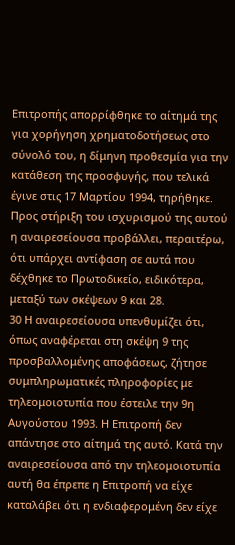Επιτροπής απορρίφθηκε το αίτημά της για χορήγηση χρηματοδοτήσεως στο σύνολό του, η δίμηνη προθεσμία για την κατάθεση της προσφυγής, που τελικά έγινε στις 17 Μαρτίου 1994, τηρήθηκε. Προς στήριξη του ισχυρισμού της αυτού η αναιρεσείουσα προβάλλει, περαιτέρω, ότι υπάρχει αντίφαση σε αυτά που δέχθηκε το Πρωτοδικείο, ειδικότερα, μεταξύ των σκέψεων 9 και 28.
30 Η αναιρεσείουσα υπενθυμίζει ότι, όπως αναφέρεται στη σκέψη 9 της προσβαλλομένης αποφάσεως, ζήτησε συμπληρωματικές πληροφορίες με τηλεομοιοτυπία που έστειλε την 9η Αυγούστου 1993. Η Επιτροπή δεν απάντησε στο αίτημά της αυτό. Κατά την αναιρεσείουσα από την τηλεομοιοτυπία αυτή θα έπρεπε η Επιτροπή να είχε καταλάβει ότι η ενδιαφερομένη δεν είχε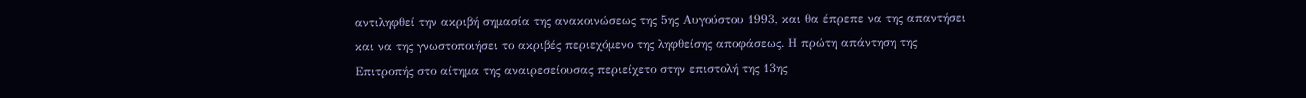αντιληφθεί την ακριβή σημασία της ανακοινώσεως της 5ης Αυγούστου 1993, και θα έπρεπε να της απαντήσει και να της γνωστοποιήσει το ακριβές περιεχόμενο της ληφθείσης αποφάσεως. Η πρώτη απάντηση της Επιτροπής στο αίτημα της αναιρεσείουσας περιείχετο στην επιστολή της 13ης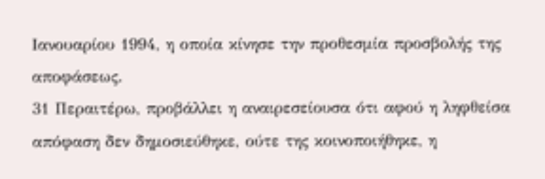Ιανουαρίου 1994, η οποία κίνησε την προθεσμία προσβολής της αποφάσεως.
31 Περαιτέρω, προβάλλει η αναιρεσείουσα ότι αφού η ληφθείσα απόφαση δεν δημοσιεύθηκε, ούτε της κοινοποιήθηκε, η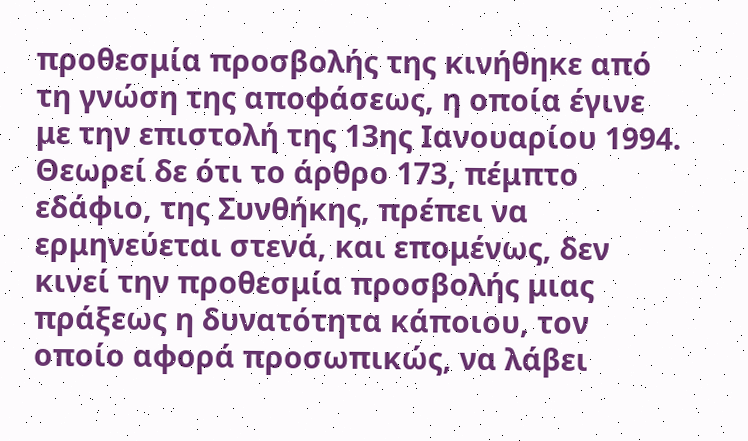προθεσμία προσβολής της κινήθηκε από τη γνώση της αποφάσεως, η οποία έγινε με την επιστολή της 13ης Ιανουαρίου 1994. Θεωρεί δε ότι το άρθρο 173, πέμπτο εδάφιο, της Συνθήκης, πρέπει να ερμηνεύεται στενά, και επομένως, δεν κινεί την προθεσμία προσβολής μιας πράξεως η δυνατότητα κάποιου, τον οποίο αφορά προσωπικώς, να λάβει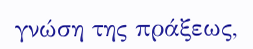γνώση της πράξεως,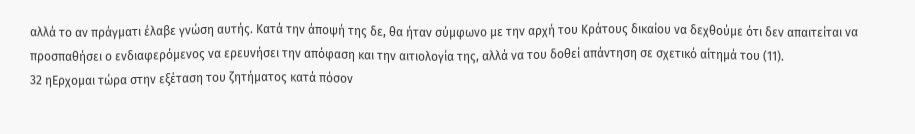αλλά το αν πράγματι έλαβε γνώση αυτής. Κατά την άποψή της δε, θα ήταν σύμφωνο με την αρχή του Κράτους δικαίου να δεχθούμε ότι δεν απαιτείται να προσπαθήσει ο ενδιαφερόμενος να ερευνήσει την απόφαση και την αιτιολογία της, αλλά να του δοθεί απάντηση σε σχετικό αίτημά του (11).
32 ηΕρχομαι τώρα στην εξέταση του ζητήματος κατά πόσον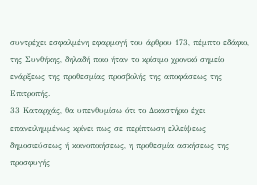συντρέχει εσφαλμένη εφαρμογή του άρθρου 173, πέμπτο εδάφιο, της Συνθήκης, δηλαδή ποιο ήταν το κρίσιμο χρονικό σημείο ενάρξεως της προθεσμίας προσβολής της αποφάσεως της Επιτροπής.
33 Καταρχάς, θα υπενθυμίσω ότι το Δικαστήριο έχει επανειλημμένως κρίνει πως σε περίπτωση ελλείψεως δημοσιεύσεως ή κοινοποιήσεως, η προθεσμία ασκήσεως της προσφυγής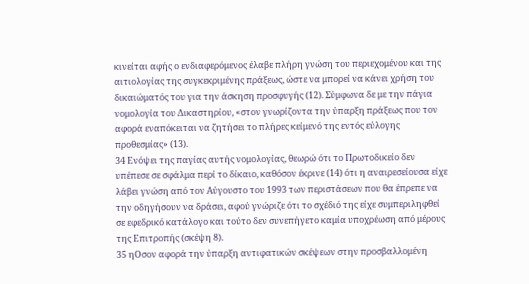κινείται αφής ο ενδιαφερόμενος έλαβε πλήρη γνώση του περιεχομένου και της αιτιολογίας της συγκεκριμένης πράξεως, ώστε να μπορεί να κάνει χρήση του δικαιώματός του για την άσκηση προσφυγής (12). Σύμφωνα δε με την πάγια νομολογία του Δικαστηρίου, «στον γνωρίζοντα την ύπαρξη πράξεως που τον αφορά εναπόκειται να ζητήσει το πλήρες κείμενό της εντός εύλογης προθεσμίας» (13).
34 Ενόψει της παγίας αυτής νομολογίας, θεωρώ ότι το Πρωτοδικείο δεν υπέπεσε σε σφάλμα περί το δίκαιο, καθόσον έκρινε (14) ότι η αναιρεσείουσα είχε λάβει γνώση από τον Αύγουστο του 1993 των περιστάσεων που θα έπρεπε να την οδηγήσουν να δράσει, αφού γνώριζε ότι το σχέδιό της είχε συμπεριληφθεί σε εφεδρικό κατάλογο και τούτο δεν συνεπήγετο καμία υποχρέωση από μέρους της Επιτροπής (σκέψη 8).
35 ηΟσον αφορά την ύπαρξη αντιφατικών σκέψεων στην προσβαλλομένη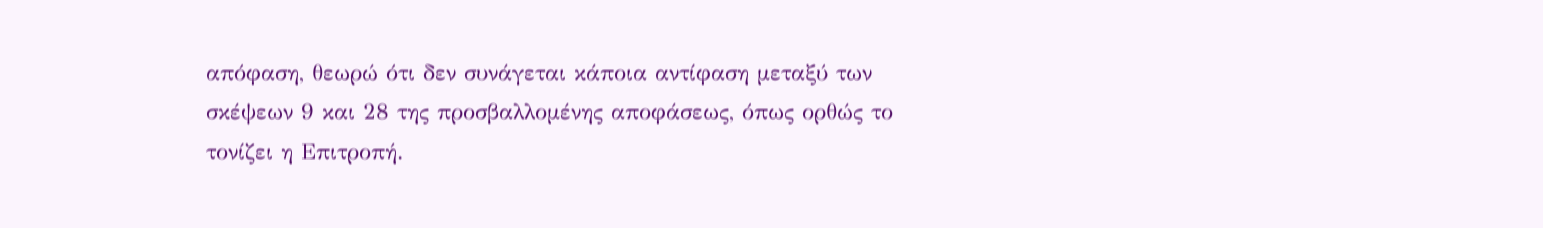απόφαση, θεωρώ ότι δεν συνάγεται κάποια αντίφαση μεταξύ των σκέψεων 9 και 28 της προσβαλλομένης αποφάσεως, όπως ορθώς το τονίζει η Επιτροπή.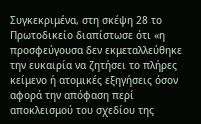Συγκεκριμένα, στη σκέψη 28 το Πρωτοδικείο διαπίστωσε ότι «η προσφεύγουσα δεν εκμεταλλεύθηκε την ευκαιρία να ζητήσει το πλήρες κείμενο ή ατομικές εξηγήσεις όσον αφορά την απόφαση περί αποκλεισμού του σχεδίου της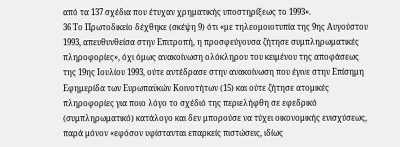από τα 137 σχέδια που έτυχαν χρηματικής υποστηρίξεως το 1993».
36 Το Πρωτοδικείο δέχθηκε (σκέψη 9) ότι «με τηλεομοιοτυπία της 9ης Αυγούστου 1993, απευθυνθείσα στην Επιτροπή, η προσφεύγουσα ζήτησε συμπληρωματικές πληροφορίες», όχι όμως ανακοίνωση ολόκληρου του κειμένου της αποφάσεως της 19ης Ιουλίου 1993, ούτε αντέδρασε στην ανακοίνωση που έγινε στην Επίσημη Εφημερίδα των Ευρωπαϋκών Κοινοτήτων (15) και ούτε ζήτησε ατομικές πληροφορίες για ποιο λόγο το σχέδιό της περιελήφθη σε εφεδρικό (συμπληρωματικό) κατάλογο και δεν μπορούσε να τύχει οικονομικής ενισχύσεως, παρά μόνον «εφόσον υφίστανται επαρκείς πιστώσεις, ιδίως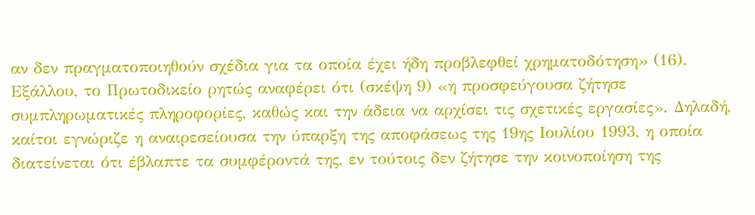αν δεν πραγματοποιηθούν σχέδια για τα οποία έχει ήδη προβλεφθεί χρηματοδότηση» (16). Εξάλλου, το Πρωτοδικείο ρητώς αναφέρει ότι (σκέψη 9) «η προσφεύγουσα ζήτησε συμπληρωματικές πληροφορίες, καθώς και την άδεια να αρχίσει τις σχετικές εργασίες». Δηλαδή, καίτοι εγνώριζε η αναιρεσείουσα την ύπαρξη της αποφάσεως της 19ης Ιουλίου 1993, η οποία διατείνεται ότι έβλαπτε τα συμφέροντά της, εν τούτοις δεν ζήτησε την κοινοποίηση της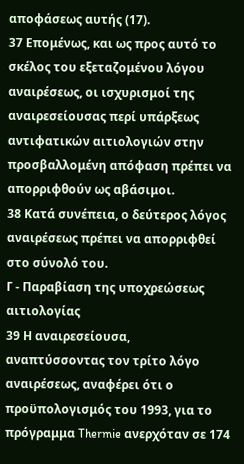αποφάσεως αυτής (17).
37 Επομένως, και ως προς αυτό το σκέλος του εξεταζομένου λόγου αναιρέσεως, οι ισχυρισμοί της αναιρεσείουσας περί υπάρξεως αντιφατικών αιτιολογιών στην προσβαλλομένη απόφαση πρέπει να απορριφθούν ως αβάσιμοι.
38 Κατά συνέπεια, ο δεύτερος λόγος αναιρέσεως πρέπει να απορριφθεί στο σύνολό του.
Γ - Παραβίαση της υποχρεώσεως αιτιολογίας
39 Η αναιρεσείουσα, αναπτύσσοντας τον τρίτο λόγο αναιρέσεως, αναφέρει ότι ο προϋπολογισμός του 1993, για το πρόγραμμα Thermie ανερχόταν σε 174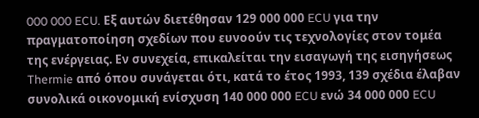000 000 ECU. Εξ αυτών διετέθησαν 129 000 000 ECU για την πραγματοποίηση σχεδίων που ευνοούν τις τεχνολογίες στον τομέα της ενέργειας. Εν συνεχεία, επικαλείται την εισαγωγή της εισηγήσεως Thermie από όπου συνάγεται ότι, κατά το έτος 1993, 139 σχέδια έλαβαν συνολικά οικονομική ενίσχυση 140 000 000 ECU ενώ 34 000 000 ECU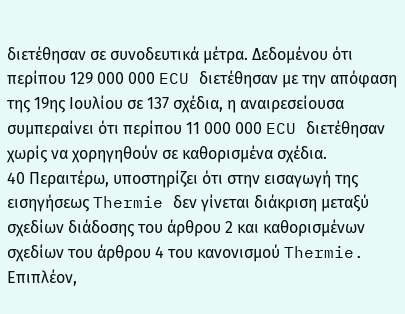διετέθησαν σε συνοδευτικά μέτρα. Δεδομένου ότι περίπου 129 000 000 ECU διετέθησαν με την απόφαση της 19ης Ιουλίου σε 137 σχέδια, η αναιρεσείουσα συμπεραίνει ότι περίπου 11 000 000 ECU διετέθησαν χωρίς να χορηγηθούν σε καθορισμένα σχέδια.
40 Περαιτέρω, υποστηρίζει ότι στην εισαγωγή της εισηγήσεως Thermie δεν γίνεται διάκριση μεταξύ σχεδίων διάδοσης του άρθρου 2 και καθορισμένων σχεδίων του άρθρου 4 του κανονισμού Thermie. Επιπλέον,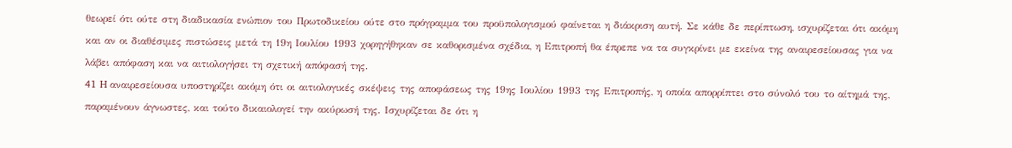θεωρεί ότι ούτε στη διαδικασία ενώπιον του Πρωτοδικείου ούτε στο πρόγραμμα του προϋπολογισμού φαίνεται η διάκριση αυτή. Σε κάθε δε περίπτωση, ισχυρίζεται ότι ακόμη και αν οι διαθέσιμες πιστώσεις μετά τη 19η Ιουλίου 1993 χορηγήθηκαν σε καθορισμένα σχέδια, η Επιτροπή θα έπρεπε να τα συγκρίνει με εκείνα της αναιρεσείουσας για να λάβει απόφαση και να αιτιολογήσει τη σχετική απόφασή της.
41 H αναιρεσείουσα υποστηρίζει ακόμη ότι οι αιτιολογικές σκέψεις της αποφάσεως της 19ης Ιουλίου 1993 της Επιτροπής, η οποία απορρίπτει στο σύνολό του το αίτημά της, παραμένουν άγνωστες, και τούτο δικαιολογεί την ακύρωσή της. Ισχυρίζεται δε ότι η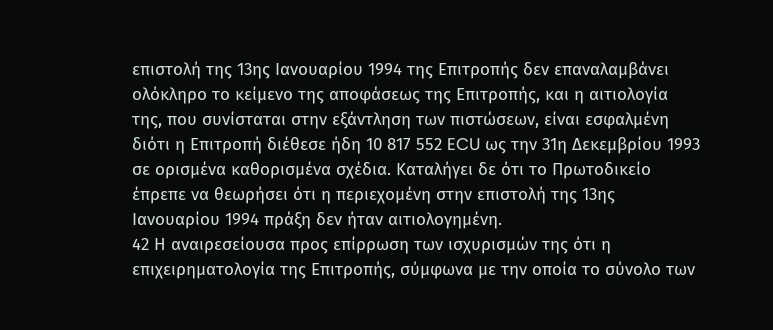επιστολή της 13ης Ιανουαρίου 1994 της Επιτροπής δεν επαναλαμβάνει ολόκληρο το κείμενο της αποφάσεως της Επιτροπής, και η αιτιολογία της, που συνίσταται στην εξάντληση των πιστώσεων, είναι εσφαλμένη διότι η Επιτροπή διέθεσε ήδη 10 817 552 ECU ως την 31η Δεκεμβρίου 1993 σε ορισμένα καθορισμένα σχέδια. Καταλήγει δε ότι το Πρωτοδικείο έπρεπε να θεωρήσει ότι η περιεχομένη στην επιστολή της 13ης Ιανουαρίου 1994 πράξη δεν ήταν αιτιολογημένη.
42 Η αναιρεσείουσα προς επίρρωση των ισχυρισμών της ότι η επιχειρηματολογία της Επιτροπής, σύμφωνα με την οποία το σύνολο των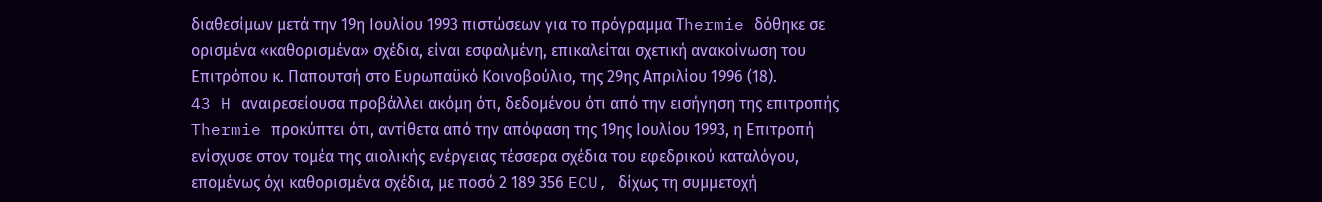διαθεσίμων μετά την 19η Ιουλίου 1993 πιστώσεων για το πρόγραμμα Τhermie δόθηκε σε ορισμένα «καθορισμένα» σχέδια, είναι εσφαλμένη, επικαλείται σχετική ανακοίνωση του Επιτρόπου κ. Παπουτσή στο Ευρωπαϋκό Κοινοβούλιο, της 29ης Απριλίου 1996 (18).
43 H αναιρεσείουσα προβάλλει ακόμη ότι, δεδομένου ότι από την εισήγηση της επιτροπής Thermie προκύπτει ότι, αντίθετα από την απόφαση της 19ης Ιουλίου 1993, η Επιτροπή ενίσχυσε στον τομέα της αιολικής ενέργειας τέσσερα σχέδια του εφεδρικού καταλόγου, επομένως όχι καθορισμένα σχέδια, με ποσό 2 189 356 ECU, δίχως τη συμμετοχή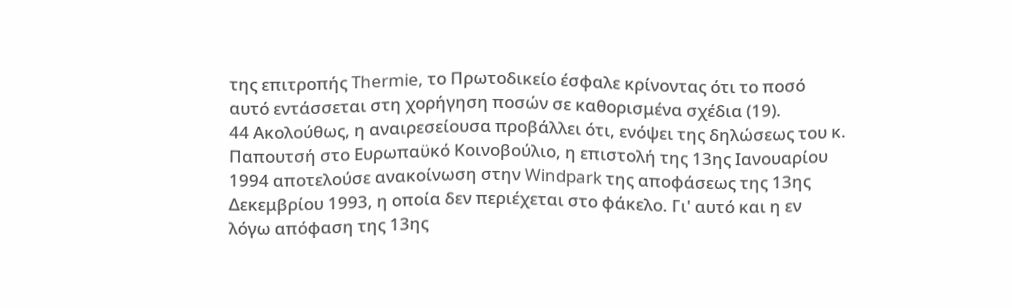της επιτροπής Thermie, το Πρωτοδικείο έσφαλε κρίνοντας ότι το ποσό αυτό εντάσσεται στη χορήγηση ποσών σε καθορισμένα σχέδια (19).
44 Ακολούθως, η αναιρεσείουσα προβάλλει ότι, ενόψει της δηλώσεως του κ. Παπουτσή στο Ευρωπαϋκό Κοινοβούλιο, η επιστολή της 13ης Ιανουαρίου 1994 αποτελούσε ανακοίνωση στην Windpark της αποφάσεως της 13ης Δεκεμβρίου 1993, η οποία δεν περιέχεται στο φάκελο. Γι' αυτό και η εν λόγω απόφαση της 13ης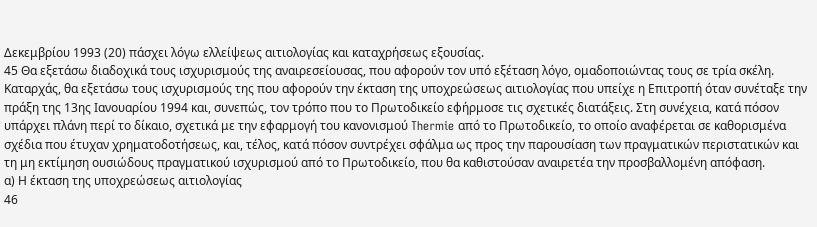Δεκεμβρίου 1993 (20) πάσχει λόγω ελλείψεως αιτιολογίας και καταχρήσεως εξουσίας.
45 Θα εξετάσω διαδοχικά τους ισχυρισμούς της αναιρεσείουσας, που αφορούν τον υπό εξέταση λόγο, ομαδοποιώντας τους σε τρία σκέλη. Καταρχάς, θα εξετάσω τους ισχυρισμούς της που αφορούν την έκταση της υποχρεώσεως αιτιολογίας που υπείχε η Επιτροπή όταν συνέταξε την πράξη της 13ης Ιανουαρίου 1994 και, συνεπώς, τον τρόπο που το Πρωτοδικείο εφήρμοσε τις σχετικές διατάξεις. Στη συνέχεια, κατά πόσον υπάρχει πλάνη περί το δίκαιο, σχετικά με την εφαρμογή του κανονισμού Thermie από το Πρωτοδικείο, το οποίο αναφέρεται σε καθορισμένα σχέδια που έτυχαν χρηματοδοτήσεως, και, τέλος, κατά πόσον συντρέχει σφάλμα ως προς την παρουσίαση των πραγματικών περιστατικών και τη μη εκτίμηση ουσιώδους πραγματικού ισχυρισμού από το Πρωτοδικείο, που θα καθιστούσαν αναιρετέα την προσβαλλομένη απόφαση.
α) Η έκταση της υποχρεώσεως αιτιολογίας
46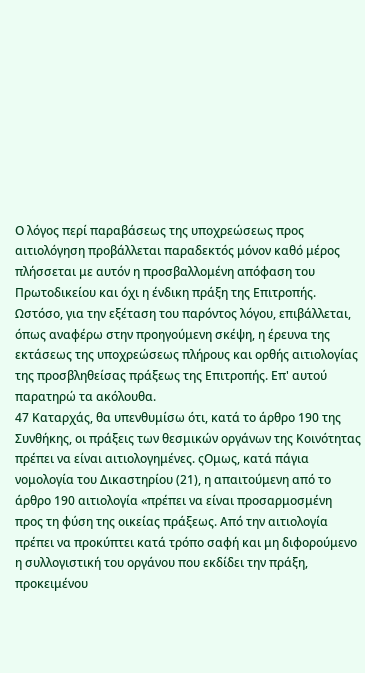Ο λόγος περί παραβάσεως της υποχρεώσεως προς αιτιολόγηση προβάλλεται παραδεκτός μόνον καθό μέρος πλήσσεται με αυτόν η προσβαλλομένη απόφαση του Πρωτοδικείου και όχι η ένδικη πράξη της Επιτροπής. Ωστόσο, για την εξέταση του παρόντος λόγου, επιβάλλεται, όπως αναφέρω στην προηγούμενη σκέψη, η έρευνα της εκτάσεως της υποχρεώσεως πλήρους και ορθής αιτιολογίας της προσβληθείσας πράξεως της Επιτροπής. Επ' αυτού παρατηρώ τα ακόλουθα.
47 Καταρχάς, θα υπενθυμίσω ότι, κατά το άρθρο 190 της Συνθήκης, οι πράξεις των θεσμικών οργάνων της Κοινότητας πρέπει να είναι αιτιολογημένες. ςΟμως, κατά πάγια νομολογία του Δικαστηρίου (21), η απαιτούμενη από το άρθρο 190 αιτιολογία «πρέπει να είναι προσαρμοσμένη προς τη φύση της οικείας πράξεως. Από την αιτιολογία πρέπει να προκύπτει κατά τρόπο σαφή και μη διφορούμενο η συλλογιστική του οργάνου που εκδίδει την πράξη, προκειμένου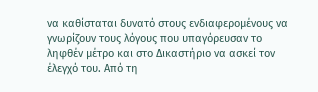να καθίσταται δυνατό στους ενδιαφερομένους να γνωρίζουν τους λόγους που υπαγόρευσαν το ληφθέν μέτρο και στο Δικαστήριο να ασκεί τον έλεγχό του. Από τη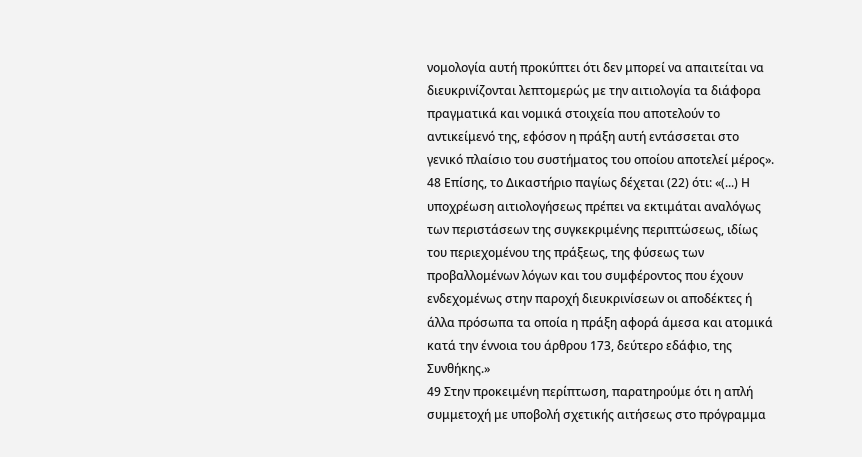νομολογία αυτή προκύπτει ότι δεν μπορεί να απαιτείται να διευκρινίζονται λεπτομερώς με την αιτιολογία τα διάφορα πραγματικά και νομικά στοιχεία που αποτελούν το αντικείμενό της, εφόσον η πράξη αυτή εντάσσεται στο γενικό πλαίσιο του συστήματος του οποίου αποτελεί μέρος».
48 Επίσης, το Δικαστήριο παγίως δέχεται (22) ότι: «(...) Η υποχρέωση αιτιολογήσεως πρέπει να εκτιμάται αναλόγως των περιστάσεων της συγκεκριμένης περιπτώσεως, ιδίως του περιεχομένου της πράξεως, της φύσεως των προβαλλομένων λόγων και του συμφέροντος που έχουν ενδεχομένως στην παροχή διευκρινίσεων οι αποδέκτες ή άλλα πρόσωπα τα οποία η πράξη αφορά άμεσα και ατομικά κατά την έννοια του άρθρου 173, δεύτερο εδάφιο, της Συνθήκης.»
49 Στην προκειμένη περίπτωση, παρατηρούμε ότι η απλή συμμετοχή με υποβολή σχετικής αιτήσεως στο πρόγραμμα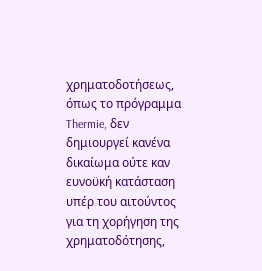χρηματοδοτήσεως, όπως το πρόγραμμα Thermie, δεν δημιουργεί κανένα δικαίωμα ούτε καν ευνοϋκή κατάσταση υπέρ του αιτούντος για τη χορήγηση της χρηματοδότησης,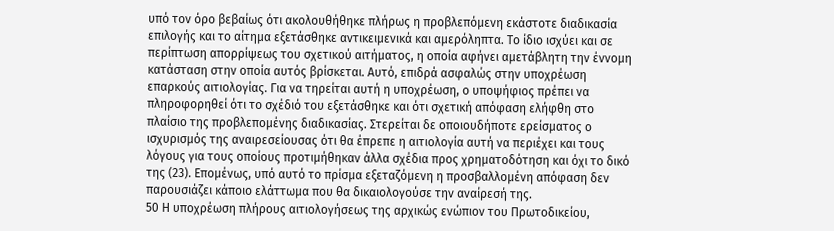υπό τον όρο βεβαίως ότι ακολουθήθηκε πλήρως η προβλεπόμενη εκάστοτε διαδικασία επιλογής και το αίτημα εξετάσθηκε αντικειμενικά και αμερόληπτα. Το ίδιο ισχύει και σε περίπτωση απορρίψεως του σχετικού αιτήματος, η οποία αφήνει αμετάβλητη την έννομη κατάσταση στην οποία αυτός βρίσκεται. Αυτό, επιδρά ασφαλώς στην υποχρέωση επαρκούς αιτιολογίας. Για να τηρείται αυτή η υποχρέωση, ο υποψήφιος πρέπει να πληροφορηθεί ότι το σχέδιό του εξετάσθηκε και ότι σχετική απόφαση ελήφθη στο πλαίσιο της προβλεπομένης διαδικασίας. Στερείται δε οποιουδήποτε ερείσματος ο ισχυρισμός της αναιρεσείουσας ότι θα έπρεπε η αιτιολογία αυτή να περιέχει και τους λόγους για τους οποίους προτιμήθηκαν άλλα σχέδια προς χρηματοδότηση και όχι το δικό της (23). Επομένως, υπό αυτό το πρίσμα εξεταζόμενη η προσβαλλομένη απόφαση δεν παρουσιάζει κάποιο ελάττωμα που θα δικαιολογούσε την αναίρεσή της.
50 Η υποχρέωση πλήρους αιτιολογήσεως της αρχικώς ενώπιον του Πρωτοδικείου,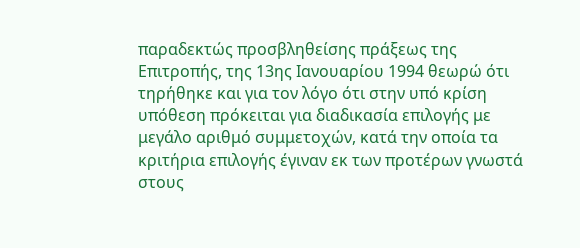παραδεκτώς προσβληθείσης πράξεως της Επιτροπής, της 13ης Ιανουαρίου 1994 θεωρώ ότι τηρήθηκε και για τον λόγο ότι στην υπό κρίση υπόθεση πρόκειται για διαδικασία επιλογής με μεγάλο αριθμό συμμετοχών, κατά την οποία τα κριτήρια επιλογής έγιναν εκ των προτέρων γνωστά στους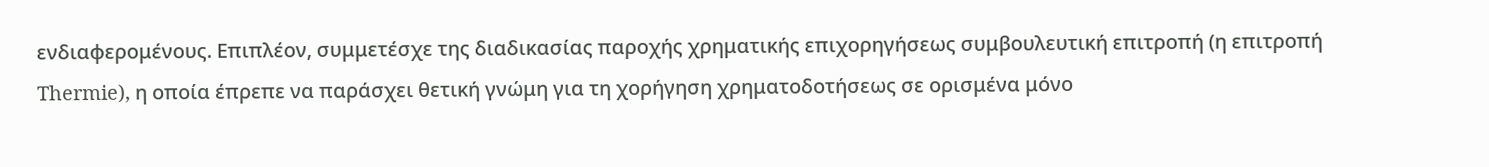ενδιαφερομένους. Επιπλέον, συμμετέσχε της διαδικασίας παροχής χρηματικής επιχορηγήσεως συμβουλευτική επιτροπή (η επιτροπή Thermie), η οποία έπρεπε να παράσχει θετική γνώμη για τη χορήγηση χρηματοδοτήσεως σε ορισμένα μόνο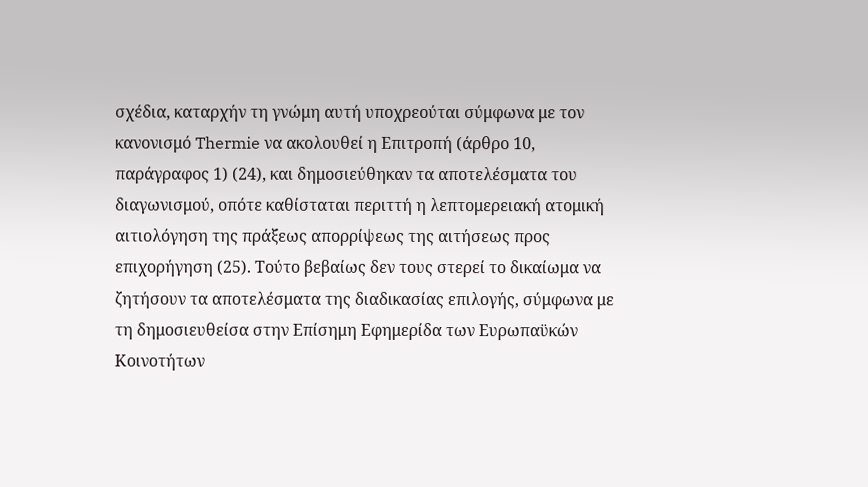σχέδια, καταρχήν τη γνώμη αυτή υποχρεούται σύμφωνα με τον κανονισμό Thermie να ακολουθεί η Επιτροπή (άρθρο 10, παράγραφος 1) (24), και δημοσιεύθηκαν τα αποτελέσματα του διαγωνισμού, οπότε καθίσταται περιττή η λεπτομερειακή ατομική αιτιολόγηση της πράξεως απορρίψεως της αιτήσεως προς επιχορήγηση (25). Τούτο βεβαίως δεν τους στερεί το δικαίωμα να ζητήσουν τα αποτελέσματα της διαδικασίας επιλογής, σύμφωνα με τη δημοσιευθείσα στην Επίσημη Εφημερίδα των Ευρωπαϋκών Κοινοτήτων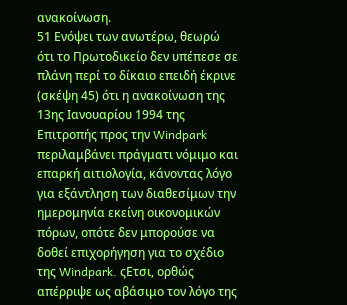ανακοίνωση.
51 Ενόψει των ανωτέρω, θεωρώ ότι το Πρωτοδικείο δεν υπέπεσε σε πλάνη περί το δίκαιο επειδή έκρινε (σκέψη 45) ότι η ανακοίνωση της 13ης Ιανουαρίου 1994 της Επιτροπής προς την Windpark περιλαμβάνει πράγματι νόμιμο και επαρκή αιτιολογία, κάνοντας λόγο για εξάντληση των διαθεσίμων την ημερομηνία εκείνη οικονομικών πόρων, οπότε δεν μπορούσε να δοθεί επιχορήγηση για το σχέδιο της Windpark. ςΕτσι, ορθώς απέρριψε ως αβάσιμο τον λόγο της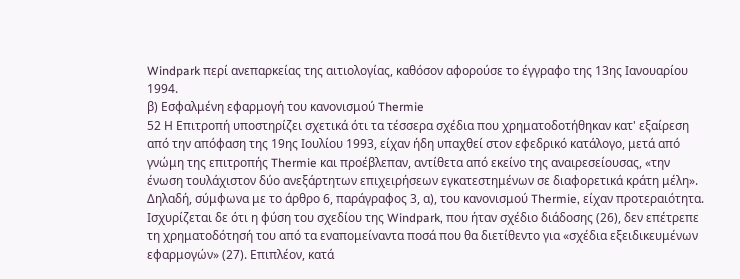Windpark περί ανεπαρκείας της αιτιολογίας, καθόσον αφορούσε το έγγραφο της 13ης Ιανουαρίου 1994.
β) Εσφαλμένη εφαρμογή του κανονισμού Thermie
52 Η Επιτροπή υποστηρίζει σχετικά ότι τα τέσσερα σχέδια που χρηματοδοτήθηκαν κατ' εξαίρεση από την απόφαση της 19ης Ιουλίου 1993, είχαν ήδη υπαχθεί στον εφεδρικό κατάλογο, μετά από γνώμη της επιτροπής Thermie και προέβλεπαν, αντίθετα από εκείνο της αναιρεσείουσας, «την ένωση τουλάχιστον δύο ανεξάρτητων επιχειρήσεων εγκατεστημένων σε διαφορετικά κράτη μέλη». Δηλαδή, σύμφωνα με το άρθρο 6, παράγραφος 3, α), του κανονισμού Thermie, είχαν προτεραιότητα. Ισχυρίζεται δε ότι η φύση του σχεδίου της Windpark, που ήταν σχέδιο διάδοσης (26), δεν επέτρεπε τη χρηματοδότησή του από τα εναπομείναντα ποσά που θα διετίθεντο για «σχέδια εξειδικευμένων εφαρμογών» (27). Επιπλέον, κατά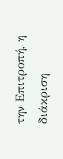την Επιτροπή, η διάκριση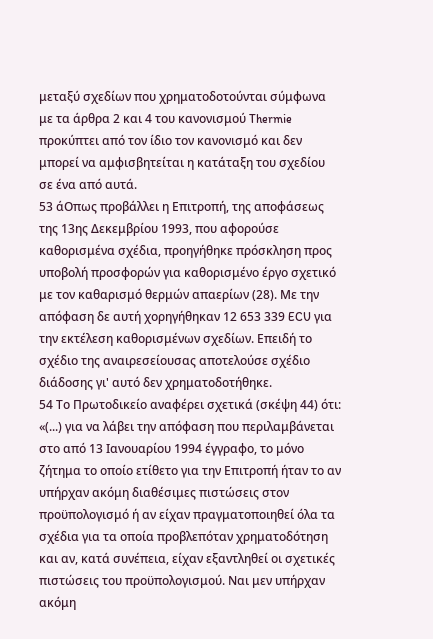μεταξύ σχεδίων που χρηματοδοτούνται σύμφωνα με τα άρθρα 2 και 4 του κανονισμού Thermie προκύπτει από τον ίδιο τον κανονισμό και δεν μπορεί να αμφισβητείται η κατάταξη του σχεδίου σε ένα από αυτά.
53 άΟπως προβάλλει η Επιτροπή, της αποφάσεως της 13ης Δεκεμβρίου 1993, που αφορούσε καθορισμένα σχέδια, προηγήθηκε πρόσκληση προς υποβολή προσφορών για καθορισμένο έργο σχετικό με τον καθαρισμό θερμών απαερίων (28). Με την απόφαση δε αυτή χορηγήθηκαν 12 653 339 ECU για την εκτέλεση καθορισμένων σχεδίων. Επειδή το σχέδιο της αναιρεσείουσας αποτελούσε σχέδιο διάδοσης γι' αυτό δεν χρηματοδοτήθηκε.
54 Το Πρωτοδικείο αναφέρει σχετικά (σκέψη 44) ότι: «(...) για να λάβει την απόφαση που περιλαμβάνεται στο από 13 Ιανουαρίου 1994 έγγραφο, το μόνο ζήτημα το οποίο ετίθετο για την Επιτροπή ήταν το αν υπήρχαν ακόμη διαθέσιμες πιστώσεις στον προϋπολογισμό ή αν είχαν πραγματοποιηθεί όλα τα σχέδια για τα οποία προβλεπόταν χρηματοδότηση και αν, κατά συνέπεια, είχαν εξαντληθεί οι σχετικές πιστώσεις του προϋπολογισμού. Ναι μεν υπήρχαν ακόμη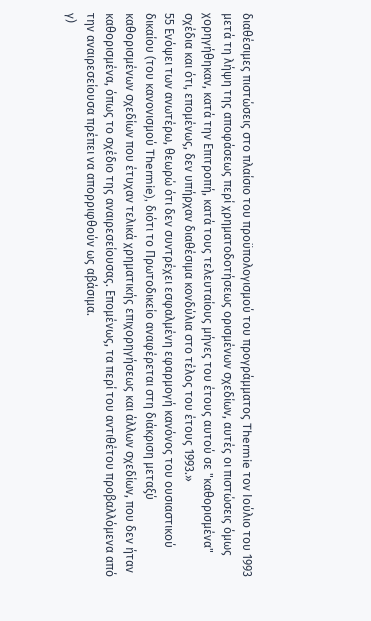διαθέσιμες πιστώσεις στο πλαίσιο του προϋπολογισμού του προγράμματος Thermie τον Ιούλιο του 1993 μετά τη λήψη της αποφάσεως περί χρηματοδοτήσεως ορισμένων σχεδίων, αυτές οι πιστώσεις όμως χορηγήθηκαν, κατά την Επιτροπή, κατά τους τελευταίους μήνες του έτους αυτού σε "καθορισμένα" σχέδια και ότι, επομένως, δεν υπήρχαν διαθέσιμα κονδύλια στο τέλος του έτους 1993.»
55 Ενόψει των ανωτέρω, θεωρώ ότι δεν συντρέχει εσφαλμένη εφαρμογή κανόνος του ουσιαστικού δικαίου (του κανονισμού Thermie), διότι το Πρωτοδικείο αναφέρεται στη διάκριση μεταξύ καθορισμένων σχεδίων που έτυχαν τελικά χρηματικής επιχορηγήσεως και άλλων σχεδίων, που δεν ήταν καθορισμένα, όπως το σχέδιο της αναιρεσείουσας. Επομένως, τα περί του αντιθέτου προβαλλόμενα από την αναιρεσείουσα πρέπει να απορριφθούν ως αβάσιμα.
γ)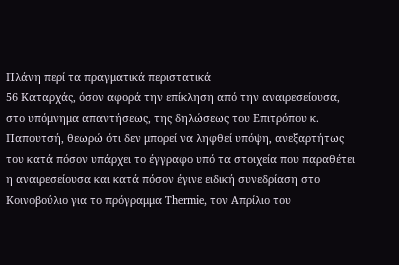Πλάνη περί τα πραγματικά περιστατικά
56 Καταρχάς, όσον αφορά την επίκληση από την αναιρεσείουσα, στο υπόμνημα απαντήσεως, της δηλώσεως του Επιτρόπου κ. Παπουτσή, θεωρώ ότι δεν μπορεί να ληφθεί υπόψη, ανεξαρτήτως του κατά πόσον υπάρχει το έγγραφο υπό τα στοιχεία που παραθέτει η αναιρεσείουσα και κατά πόσον έγινε ειδική συνεδρίαση στο Κοινοβούλιο για το πρόγραμμα Thermie, τον Απρίλιο του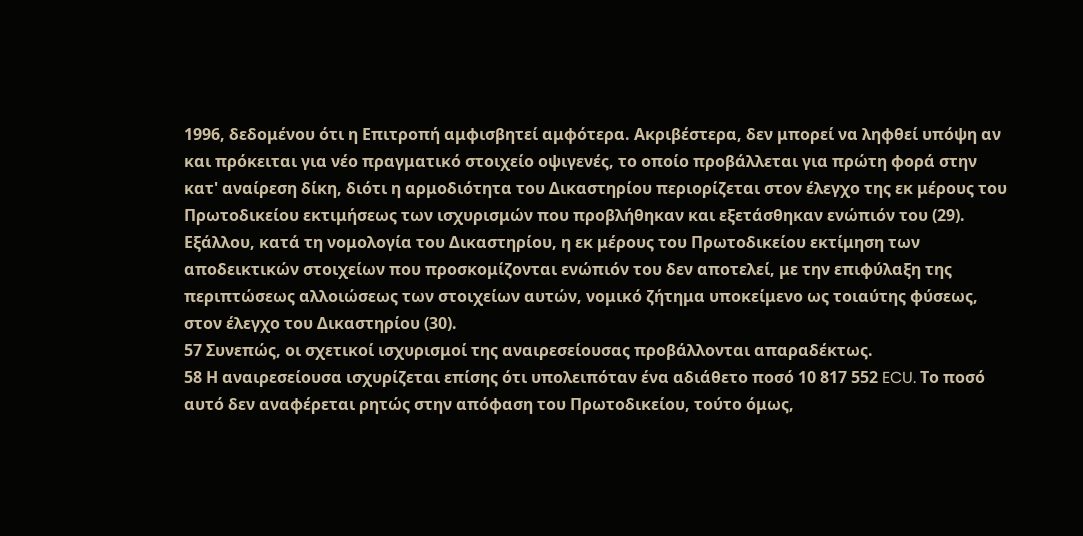1996, δεδομένου ότι η Επιτροπή αμφισβητεί αμφότερα. Ακριβέστερα, δεν μπορεί να ληφθεί υπόψη αν και πρόκειται για νέο πραγματικό στοιχείο οψιγενές, το οποίο προβάλλεται για πρώτη φορά στην κατ' αναίρεση δίκη, διότι η αρμοδιότητα του Δικαστηρίου περιορίζεται στον έλεγχο της εκ μέρους του Πρωτοδικείου εκτιμήσεως των ισχυρισμών που προβλήθηκαν και εξετάσθηκαν ενώπιόν του (29). Εξάλλου, κατά τη νομολογία του Δικαστηρίου, η εκ μέρους του Πρωτοδικείου εκτίμηση των αποδεικτικών στοιχείων που προσκομίζονται ενώπιόν του δεν αποτελεί, με την επιφύλαξη της περιπτώσεως αλλοιώσεως των στοιχείων αυτών, νομικό ζήτημα υποκείμενο ως τοιαύτης φύσεως, στον έλεγχο του Δικαστηρίου (30).
57 Συνεπώς, οι σχετικοί ισχυρισμοί της αναιρεσείουσας προβάλλονται απαραδέκτως.
58 Η αναιρεσείουσα ισχυρίζεται επίσης ότι υπολειπόταν ένα αδιάθετο ποσό 10 817 552 ECU. Το ποσό αυτό δεν αναφέρεται ρητώς στην απόφαση του Πρωτοδικείου, τούτο όμως,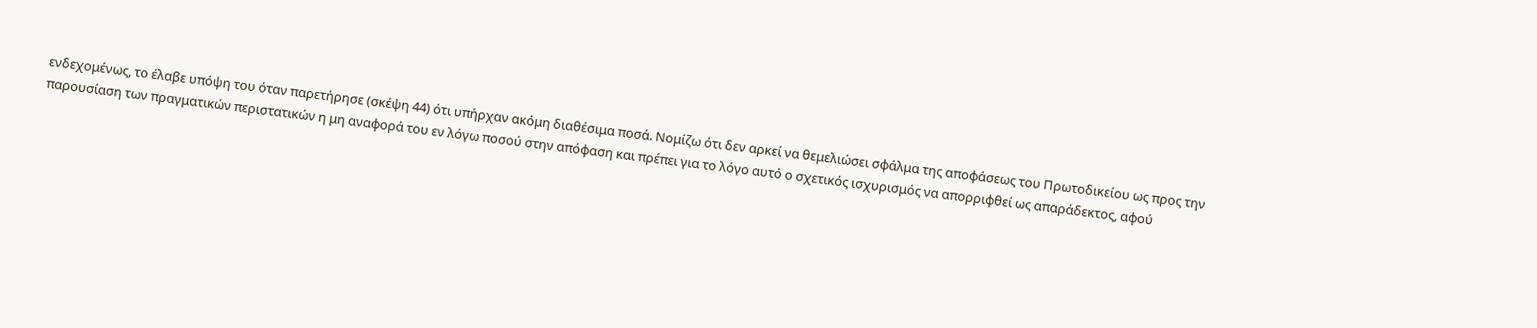ενδεχομένως, το έλαβε υπόψη του όταν παρετήρησε (σκέψη 44) ότι υπήρχαν ακόμη διαθέσιμα ποσά. Νομίζω ότι δεν αρκεί να θεμελιώσει σφάλμα της αποφάσεως του Πρωτοδικείου ως προς την παρουσίαση των πραγματικών περιστατικών η μη αναφορά του εν λόγω ποσού στην απόφαση και πρέπει για το λόγο αυτό ο σχετικός ισχυρισμός να απορριφθεί ως απαράδεκτος, αφού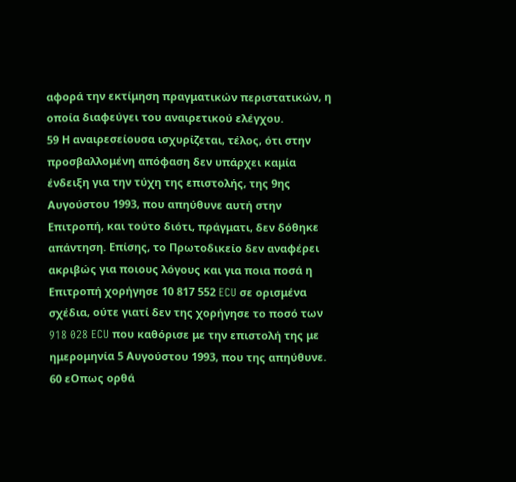αφορά την εκτίμηση πραγματικών περιστατικών, η οποία διαφεύγει του αναιρετικού ελέγχου.
59 Η αναιρεσείουσα ισχυρίζεται, τέλος, ότι στην προσβαλλομένη απόφαση δεν υπάρχει καμία ένδειξη για την τύχη της επιστολής, της 9ης Αυγούστου 1993, που απηύθυνε αυτή στην Επιτροπή, και τούτο διότι, πράγματι, δεν δόθηκε απάντηση. Επίσης, το Πρωτοδικείο δεν αναφέρει ακριβώς για ποιους λόγους και για ποια ποσά η Επιτροπή χορήγησε 10 817 552 ECU σε ορισμένα σχέδια, ούτε γιατί δεν της χορήγησε το ποσό των 918 028 ECU που καθόρισε με την επιστολή της με ημερομηνία 5 Αυγούστου 1993, που της απηύθυνε.
60 εΟπως ορθά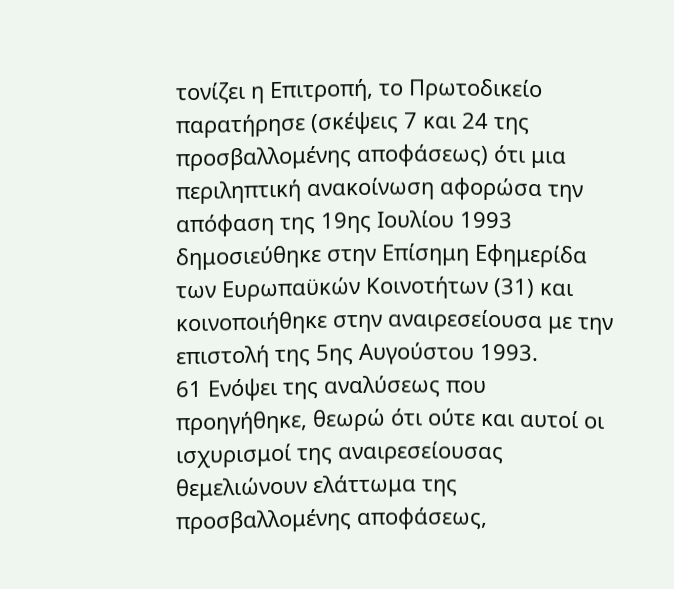τονίζει η Επιτροπή, το Πρωτοδικείο παρατήρησε (σκέψεις 7 και 24 της προσβαλλομένης αποφάσεως) ότι μια περιληπτική ανακοίνωση αφορώσα την απόφαση της 19ης Ιουλίου 1993 δημοσιεύθηκε στην Επίσημη Εφημερίδα των Ευρωπαϋκών Κοινοτήτων (31) και κοινοποιήθηκε στην αναιρεσείουσα με την επιστολή της 5ης Αυγούστου 1993.
61 Ενόψει της αναλύσεως που προηγήθηκε, θεωρώ ότι ούτε και αυτοί οι ισχυρισμοί της αναιρεσείουσας θεμελιώνουν ελάττωμα της προσβαλλομένης αποφάσεως,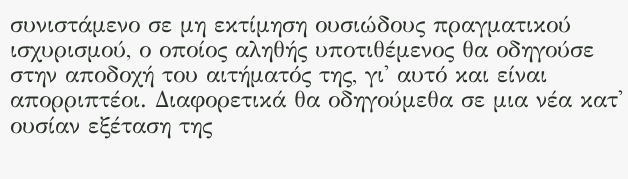συνιστάμενο σε μη εκτίμηση ουσιώδους πραγματικού ισχυρισμού, ο οποίος αληθής υποτιθέμενος θα οδηγούσε στην αποδοχή του αιτήματός της, γι' αυτό και είναι απορριπτέοι. Διαφορετικά θα οδηγούμεθα σε μια νέα κατ' ουσίαν εξέταση της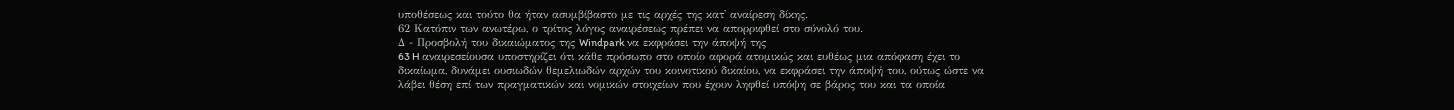υποθέσεως και τούτο θα ήταν ασυμβίβαστο με τις αρχές της κατ' αναίρεση δίκης.
62 Κατόπιν των ανωτέρω, ο τρίτος λόγος αναιρέσεως πρέπει να απορριφθεί στο σύνολό του.
Δ - Προσβολή του δικαιώματος της Windpark να εκφράσει την άποψή της
63 H αναιρεσείουσα υποστηρίζει ότι κάθε πρόσωπο στο οποίο αφορά ατομικώς και ευθέως μια απόφαση έχει το δικαίωμα, δυνάμει ουσιωδών θεμελιωδών αρχών του κοινοτικού δικαίου, να εκφράσει την άποψή του, ούτως ώστε να λάβει θέση επί των πραγματικών και νομικών στοιχείων που έχουν ληφθεί υπόψη σε βάρος του και τα οποία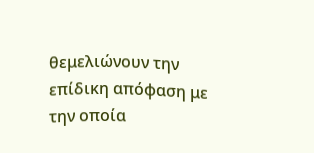θεμελιώνουν την επίδικη απόφαση με την οποία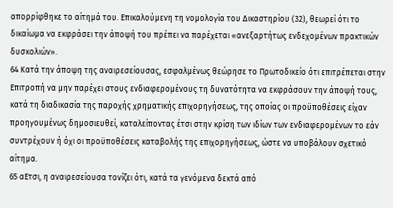απορρίφθηκε το αίτημά του. Επικαλούμενη τη νομολογία του Δικαστηρίου (32), θεωρεί ότι το δικαίωμα να εκφράσει την άποψή του πρέπει να παρέχεται «ανεξαρτήτως ενδεχομένων πρακτικών δυσκολιών».
64 Κατά την άποψη της αναιρεσείουσας, εσφαλμένως θεώρησε το Πρωτοδικείο ότι επιτρέπεται στην Επιτροπή να μην παρέχει στους ενδιαφερομένους τη δυνατότητα να εκφράσουν την άποψή τους, κατά τη διαδικασία της παροχής χρηματικής επιχορηγήσεως, της οποίας οι προϋποθέσεις είχαν προηγουμένως δημοσιευθεί, καταλείποντας έτσι στην κρίση των ιδίων των ενδιαφερομένων το εάν συντρέχουν ή όχι οι προϋποθέσεις καταβολής της επιχορηγήσεως, ώστε να υποβάλουν σχετικό αίτημα.
65 αΕτσι, η αναιρεσείουσα τονίζει ότι, κατά τα γενόμενα δεκτά από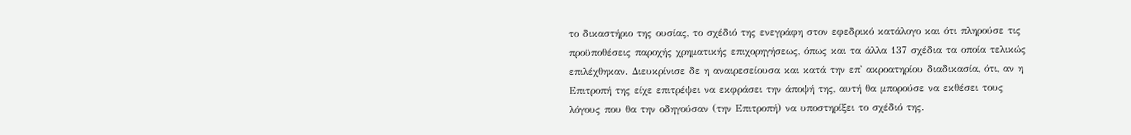το δικαστήριο της ουσίας, το σχέδιό της ενεγράφη στον εφεδρικό κατάλογο και ότι πληρούσε τις προϋποθέσεις παροχής χρηματικής επιχορηγήσεως, όπως και τα άλλα 137 σχέδια τα οποία τελικώς επιλέχθηκαν. Διευκρίνισε δε η αναιρεσείουσα και κατά την επ' ακροατηρίου διαδικασία, ότι, αν η Επιτροπή της είχε επιτρέψει να εκφράσει την άποψή της, αυτή θα μπορούσε να εκθέσει τους λόγους που θα την οδηγούσαν (την Επιτροπή) να υποστηρίξει το σχέδιό της.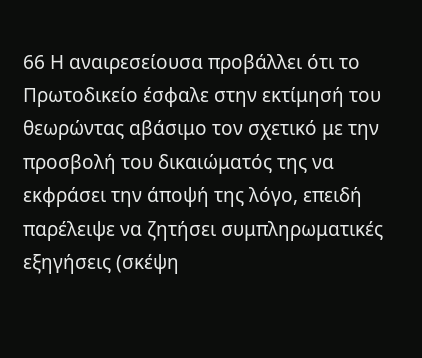66 Η αναιρεσείουσα προβάλλει ότι το Πρωτοδικείο έσφαλε στην εκτίμησή του θεωρώντας αβάσιμο τον σχετικό με την προσβολή του δικαιώματός της να εκφράσει την άποψή της λόγο, επειδή παρέλειψε να ζητήσει συμπληρωματικές εξηγήσεις (σκέψη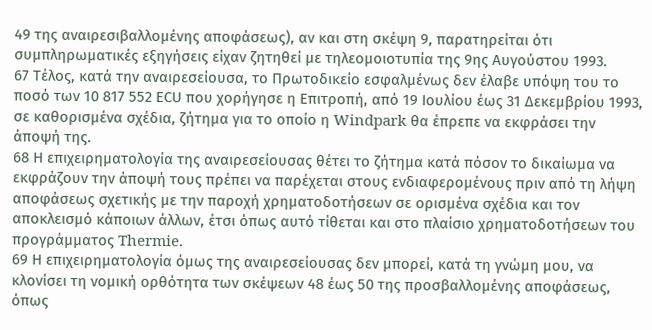49 της αναιρεσιβαλλομένης αποφάσεως), αν και στη σκέψη 9, παρατηρείται ότι συμπληρωματικές εξηγήσεις είχαν ζητηθεί με τηλεομοιοτυπία της 9ης Αυγούστου 1993.
67 Τέλος, κατά την αναιρεσείουσα, το Πρωτοδικείο εσφαλμένως δεν έλαβε υπόψη του το ποσό των 10 817 552 ΕCU που χορήγησε η Επιτροπή, από 19 Ιουλίου έως 31 Δεκεμβρίου 1993, σε καθορισμένα σχέδια, ζήτημα για το οποίο η Windpark θα έπρεπε να εκφράσει την άποψή της.
68 Η επιχειρηματολογία της αναιρεσείουσας θέτει το ζήτημα κατά πόσον το δικαίωμα να εκφράζουν την άποψή τους πρέπει να παρέχεται στους ενδιαφερομένους πριν από τη λήψη αποφάσεως σχετικής με την παροχή χρηματοδοτήσεων σε ορισμένα σχέδια και τον αποκλεισμό κάποιων άλλων, έτσι όπως αυτό τίθεται και στο πλαίσιο χρηματοδοτήσεων του προγράμματος Thermie.
69 Η επιχειρηματολογία όμως της αναιρεσείουσας δεν μπορεί, κατά τη γνώμη μου, να κλονίσει τη νομική ορθότητα των σκέψεων 48 έως 50 της προσβαλλομένης αποφάσεως, όπως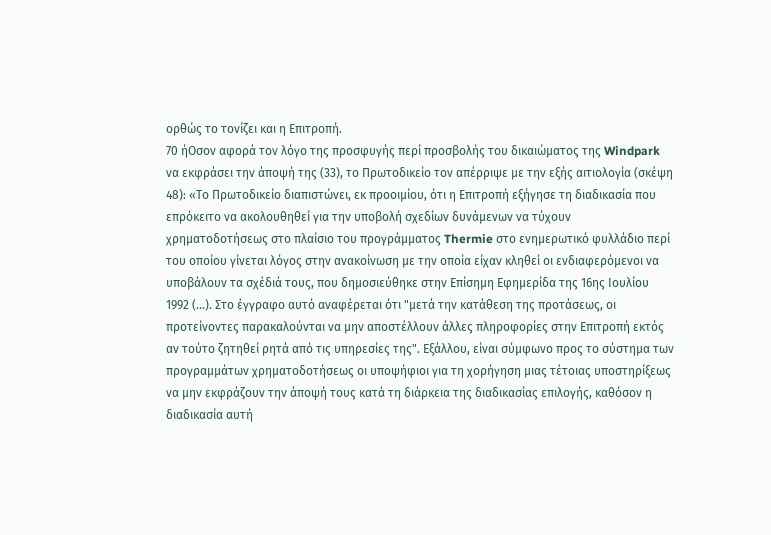ορθώς το τονίζει και η Επιτροπή.
70 ήΟσον αφορά τον λόγο της προσφυγής περί προσβολής του δικαιώματος της Windpark να εκφράσει την άποψή της (33), το Πρωτοδικείο τον απέρριψε με την εξής αιτιολογία (σκέψη 48): «Το Πρωτοδικείο διαπιστώνει, εκ προοιμίου, ότι η Επιτροπή εξήγησε τη διαδικασία που επρόκειτο να ακολουθηθεί για την υποβολή σχεδίων δυνάμενων να τύχουν χρηματοδοτήσεως στο πλαίσιο του προγράμματος Thermie στο ενημερωτικό φυλλάδιο περί του οποίου γίνεται λόγος στην ανακοίνωση με την οποία είχαν κληθεί οι ενδιαφερόμενοι να υποβάλουν τα σχέδιά τους, που δημοσιεύθηκε στην Επίσημη Εφημερίδα της 16ης Ιουλίου 1992 (...). Στο έγγραφο αυτό αναφέρεται ότι "μετά την κατάθεση της προτάσεως, οι προτείνοντες παρακαλούνται να μην αποστέλλουν άλλες πληροφορίες στην Επιτροπή εκτός αν τούτο ζητηθεί ρητά από τις υπηρεσίες της". Εξάλλου, είναι σύμφωνο προς το σύστημα των προγραμμάτων χρηματοδοτήσεως οι υποψήφιοι για τη χορήγηση μιας τέτοιας υποστηρίξεως να μην εκφράζουν την άποψή τους κατά τη διάρκεια της διαδικασίας επιλογής, καθόσον η διαδικασία αυτή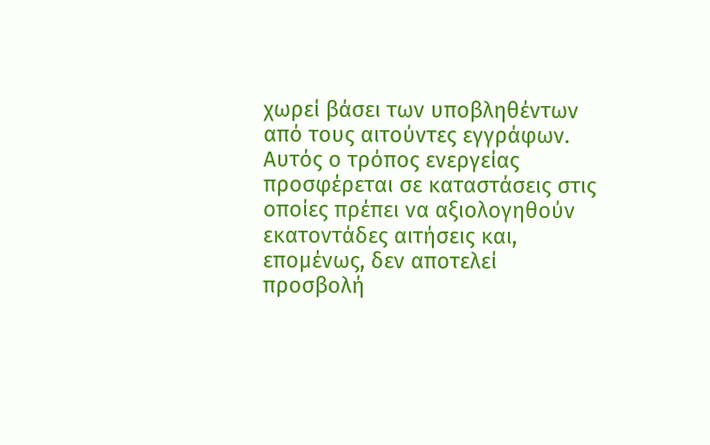χωρεί βάσει των υποβληθέντων από τους αιτούντες εγγράφων. Αυτός ο τρόπος ενεργείας προσφέρεται σε καταστάσεις στις οποίες πρέπει να αξιολογηθούν εκατοντάδες αιτήσεις και, επομένως, δεν αποτελεί προσβολή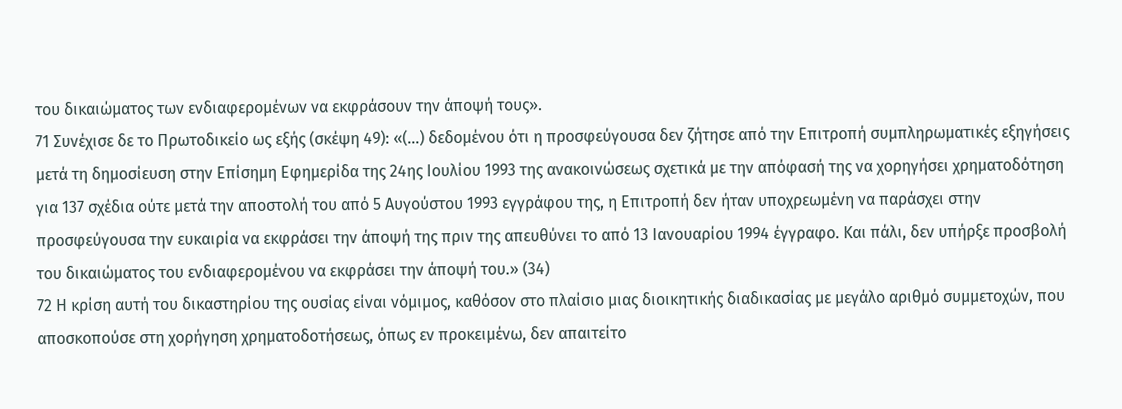του δικαιώματος των ενδιαφερομένων να εκφράσουν την άποψή τους».
71 Συνέχισε δε το Πρωτοδικείο ως εξής (σκέψη 49): «(...) δεδομένου ότι η προσφεύγουσα δεν ζήτησε από την Επιτροπή συμπληρωματικές εξηγήσεις μετά τη δημοσίευση στην Επίσημη Εφημερίδα της 24ης Ιουλίου 1993 της ανακοινώσεως σχετικά με την απόφασή της να χορηγήσει χρηματοδότηση για 137 σχέδια ούτε μετά την αποστολή του από 5 Αυγούστου 1993 εγγράφου της, η Επιτροπή δεν ήταν υποχρεωμένη να παράσχει στην προσφεύγουσα την ευκαιρία να εκφράσει την άποψή της πριν της απευθύνει το από 13 Ιανουαρίου 1994 έγγραφο. Και πάλι, δεν υπήρξε προσβολή του δικαιώματος του ενδιαφερομένου να εκφράσει την άποψή του.» (34)
72 Η κρίση αυτή του δικαστηρίου της ουσίας είναι νόμιμος, καθόσον στο πλαίσιο μιας διοικητικής διαδικασίας με μεγάλο αριθμό συμμετοχών, που αποσκοπούσε στη χορήγηση χρηματοδοτήσεως, όπως εν προκειμένω, δεν απαιτείτο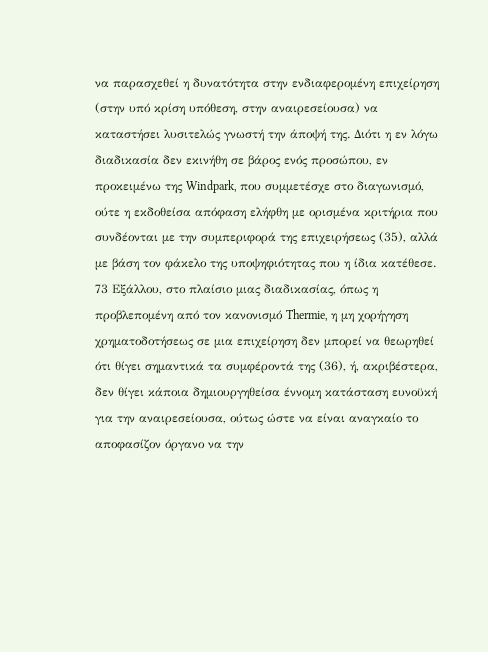να παρασχεθεί η δυνατότητα στην ενδιαφερομένη επιχείρηση (στην υπό κρίση υπόθεση, στην αναιρεσείουσα) να καταστήσει λυσιτελώς γνωστή την άποψή της. Διότι η εν λόγω διαδικασία δεν εκινήθη σε βάρος ενός προσώπου, εν προκειμένω της Windpark, που συμμετέσχε στο διαγωνισμό, ούτε η εκδοθείσα απόφαση ελήφθη με ορισμένα κριτήρια που συνδέονται με την συμπεριφορά της επιχειρήσεως (35), αλλά με βάση τον φάκελο της υποψηφιότητας που η ίδια κατέθεσε.
73 Εξάλλου, στο πλαίσιο μιας διαδικασίας, όπως η προβλεπομένη από τον κανονισμό Thermie, η μη χορήγηση χρηματοδοτήσεως σε μια επιχείρηση δεν μπορεί να θεωρηθεί ότι θίγει σημαντικά τα συμφέροντά της (36), ή, ακριβέστερα, δεν θίγει κάποια δημιουργηθείσα έννομη κατάσταση ευνοϋκή για την αναιρεσείουσα, ούτως ώστε να είναι αναγκαίο το αποφασίζον όργανο να την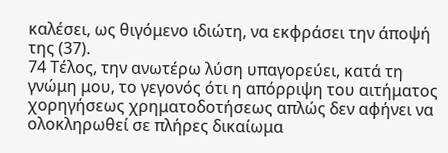καλέσει, ως θιγόμενο ιδιώτη, να εκφράσει την άποψή της (37).
74 Τέλος, την ανωτέρω λύση υπαγορεύει, κατά τη γνώμη μου, το γεγονός ότι η απόρριψη του αιτήματος χορηγήσεως χρηματοδοτήσεως απλώς δεν αφήνει να ολοκληρωθεί σε πλήρες δικαίωμα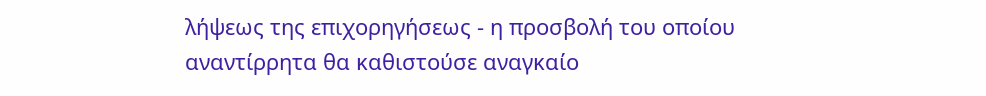λήψεως της επιχορηγήσεως - η προσβολή του οποίου αναντίρρητα θα καθιστούσε αναγκαίο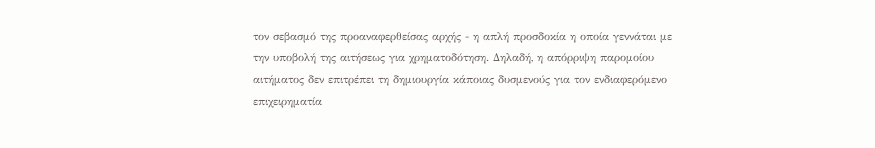τον σεβασμό της προαναφερθείσας αρχής - η απλή προσδοκία η οποία γεννάται με την υποβολή της αιτήσεως για χρηματοδότηση. Δηλαδή, η απόρριψη παρομοίου αιτήματος δεν επιτρέπει τη δημιουργία κάποιας δυσμενούς για τον ενδιαφερόμενο επιχειρηματία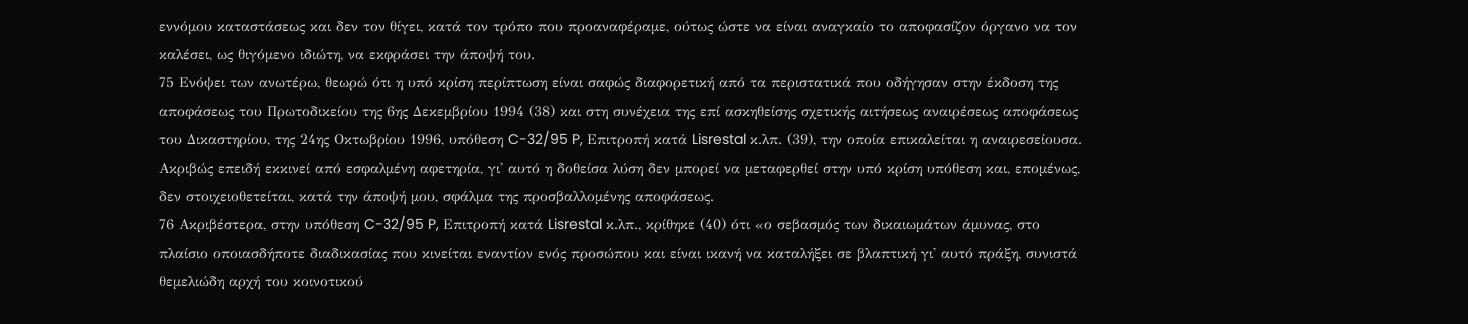εννόμου καταστάσεως και δεν τον θίγει, κατά τον τρόπο που προαναφέραμε, ούτως ώστε να είναι αναγκαίο το αποφασίζον όργανο να τον καλέσει, ως θιγόμενο ιδιώτη, να εκφράσει την άποψή του.
75 Ενόψει των ανωτέρω, θεωρώ ότι η υπό κρίση περίπτωση είναι σαφώς διαφορετική από τα περιστατικά που οδήγησαν στην έκδοση της αποφάσεως του Πρωτοδικείου της 6ης Δεκεμβρίου 1994 (38) και στη συνέχεια της επί ασκηθείσης σχετικής αιτήσεως αναιρέσεως αποφάσεως του Δικαστηρίου, της 24ης Οκτωβρίου 1996, υπόθεση C-32/95 P, Επιτροπή κατά Lisrestal κ.λπ. (39), την οποία επικαλείται η αναιρεσείουσα. Ακριβώς επειδή εκκινεί από εσφαλμένη αφετηρία, γι' αυτό η δοθείσα λύση δεν μπορεί να μεταφερθεί στην υπό κρίση υπόθεση και, επομένως, δεν στοιχειοθετείται, κατά την άποψή μου, σφάλμα της προσβαλλομένης αποφάσεως.
76 Ακριβέστερα, στην υπόθεση C-32/95 P, Επιτροπή κατά Lisrestal κ.λπ., κρίθηκε (40) ότι «ο σεβασμός των δικαιωμάτων άμυνας, στο πλαίσιο οποιασδήποτε διαδικασίας που κινείται εναντίον ενός προσώπου και είναι ικανή να καταλήξει σε βλαπτική γι' αυτό πράξη, συνιστά θεμελιώδη αρχή του κοινοτικού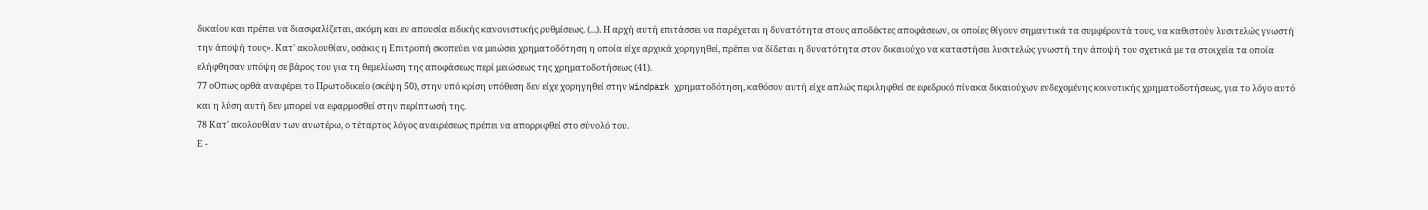δικαίου και πρέπει να διασφαλίζεται, ακόμη και εν απουσία ειδικής κανονιστικής ρυθμίσεως. (...). Η αρχή αυτή επιτάσσει να παρέχεται η δυνατότητα στους αποδέκτες αποφάσεων, οι οποίες θίγουν σημαντικά τα συμφέροντά τους, να καθιστούν λυσιτελώς γνωστή την άποψή τους». Κατ' ακολουθίαν, οσάκις η Επιτροπή σκοπεύει να μειώσει χρηματοδότηση η οποία είχε αρχικά χορηγηθεί, πρέπει να δίδεται η δυνατότητα στον δικαιούχο να καταστήσει λυσιτελώς γνωστή την άποψή του σχετικά με τα στοιχεία τα οποία ελήφθησαν υπόψη σε βάρος του για τη θεμελίωση της αποφάσεως περί μειώσεως της χρηματοδοτήσεως (41).
77 οΟπως ορθά αναφέρει το Πρωτοδικείο (σκέψη 50), στην υπό κρίση υπόθεση δεν είχε χορηγηθεί στην Windpark χρηματοδότηση, καθόσον αυτή είχε απλώς περιληφθεί σε εφεδρικό πίνακα δικαιούχων ενδεχομένης κοινοτικής χρηματοδοτήσεως, για το λόγο αυτό και η λύση αυτή δεν μπορεί να εφαρμοσθεί στην περίπτωσή της.
78 Κατ' ακολουθίαν των ανωτέρω, ο τέταρτος λόγος αναιρέσεως πρέπει να απορριφθεί στο σύνολό του.
Ε -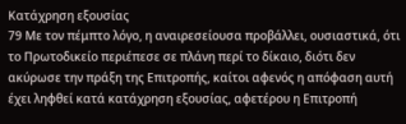Κατάχρηση εξουσίας
79 Με τον πέμπτο λόγο, η αναιρεσείουσα προβάλλει, ουσιαστικά, ότι το Πρωτοδικείο περιέπεσε σε πλάνη περί το δίκαιο, διότι δεν ακύρωσε την πράξη της Επιτροπής, καίτοι αφενός η απόφαση αυτή έχει ληφθεί κατά κατάχρηση εξουσίας, αφετέρου η Επιτροπή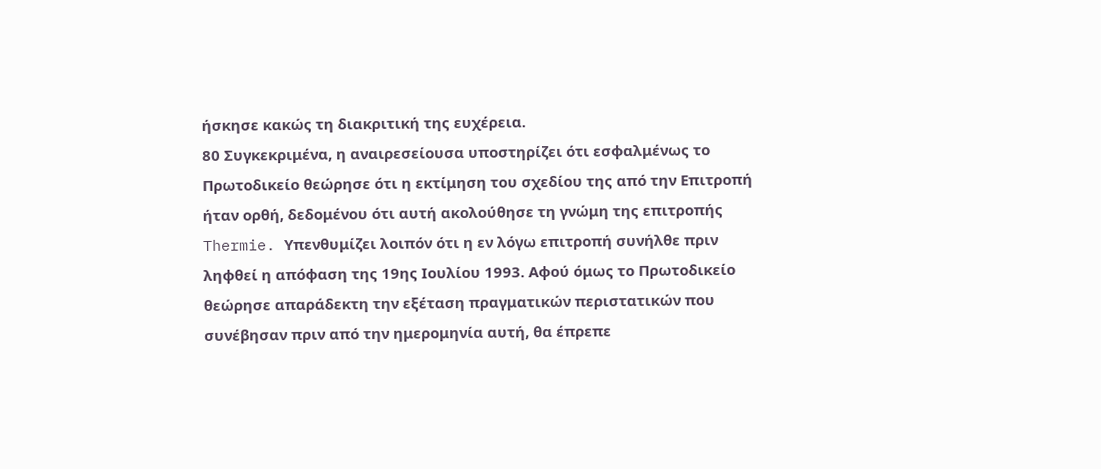ήσκησε κακώς τη διακριτική της ευχέρεια.
80 Συγκεκριμένα, η αναιρεσείουσα υποστηρίζει ότι εσφαλμένως το Πρωτοδικείο θεώρησε ότι η εκτίμηση του σχεδίου της από την Επιτροπή ήταν ορθή, δεδομένου ότι αυτή ακολούθησε τη γνώμη της επιτροπής Thermie. Υπενθυμίζει λοιπόν ότι η εν λόγω επιτροπή συνήλθε πριν ληφθεί η απόφαση της 19ης Ιουλίου 1993. Αφού όμως το Πρωτοδικείο θεώρησε απαράδεκτη την εξέταση πραγματικών περιστατικών που συνέβησαν πριν από την ημερομηνία αυτή, θα έπρεπε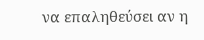να επαληθεύσει αν η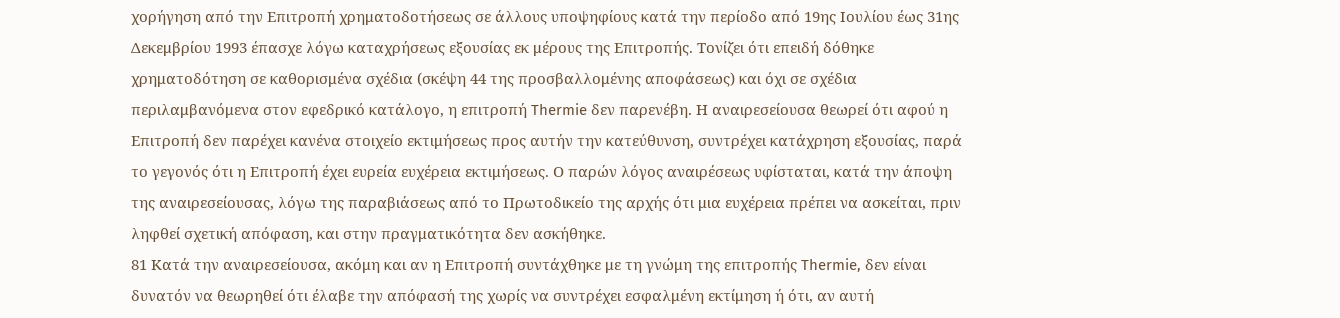χορήγηση από την Επιτροπή χρηματοδοτήσεως σε άλλους υποψηφίους κατά την περίοδο από 19ης Ιουλίου έως 31ης Δεκεμβρίου 1993 έπασχε λόγω καταχρήσεως εξουσίας εκ μέρους της Επιτροπής. Τονίζει ότι επειδή δόθηκε χρηματοδότηση σε καθορισμένα σχέδια (σκέψη 44 της προσβαλλομένης αποφάσεως) και όχι σε σχέδια περιλαμβανόμενα στον εφεδρικό κατάλογο, η επιτροπή Thermie δεν παρενέβη. Η αναιρεσείουσα θεωρεί ότι αφού η Επιτροπή δεν παρέχει κανένα στοιχείο εκτιμήσεως προς αυτήν την κατεύθυνση, συντρέχει κατάχρηση εξουσίας, παρά το γεγονός ότι η Επιτροπή έχει ευρεία ευχέρεια εκτιμήσεως. Ο παρών λόγος αναιρέσεως υφίσταται, κατά την άποψη της αναιρεσείουσας, λόγω της παραβιάσεως από το Πρωτοδικείο της αρχής ότι μια ευχέρεια πρέπει να ασκείται, πριν ληφθεί σχετική απόφαση, και στην πραγματικότητα δεν ασκήθηκε.
81 Κατά την αναιρεσείουσα, ακόμη και αν η Επιτροπή συντάχθηκε με τη γνώμη της επιτροπής Thermie, δεν είναι δυνατόν να θεωρηθεί ότι έλαβε την απόφασή της χωρίς να συντρέχει εσφαλμένη εκτίμηση ή ότι, αν αυτή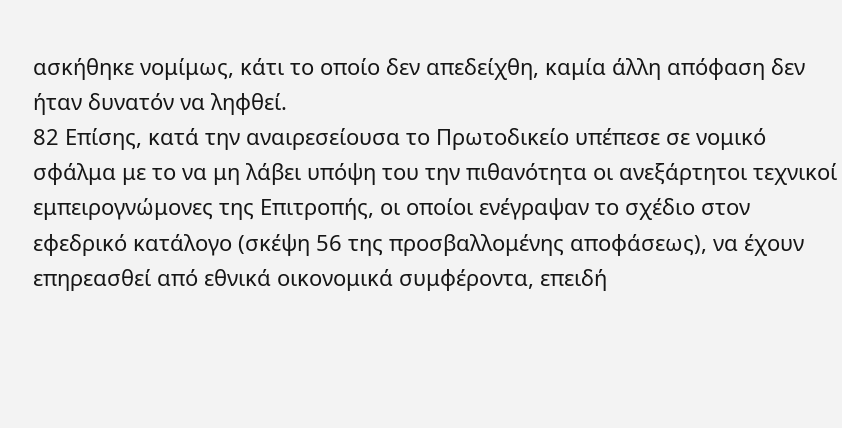ασκήθηκε νομίμως, κάτι το οποίο δεν απεδείχθη, καμία άλλη απόφαση δεν ήταν δυνατόν να ληφθεί.
82 Επίσης, κατά την αναιρεσείουσα το Πρωτοδικείο υπέπεσε σε νομικό σφάλμα με το να μη λάβει υπόψη του την πιθανότητα οι ανεξάρτητοι τεχνικοί εμπειρογνώμονες της Eπιτροπής, οι οποίοι ενέγραψαν το σχέδιο στον εφεδρικό κατάλογο (σκέψη 56 της προσβαλλομένης αποφάσεως), να έχουν επηρεασθεί από εθνικά οικονομικά συμφέροντα, επειδή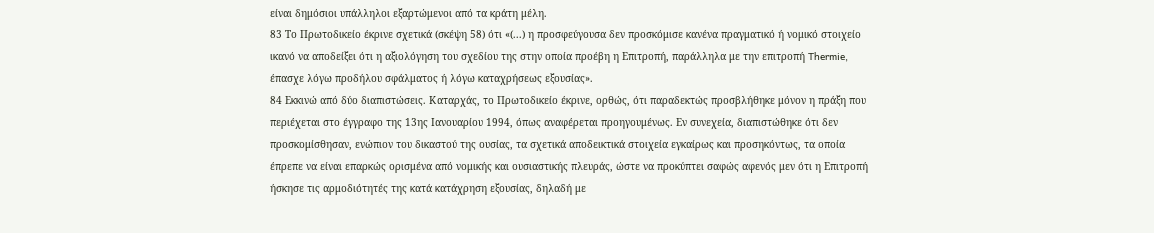είναι δημόσιοι υπάλληλοι εξαρτώμενοι από τα κράτη μέλη.
83 Το Πρωτοδικείο έκρινε σχετικά (σκέψη 58) ότι «(...) η προσφεύγουσα δεν προσκόμισε κανένα πραγματικό ή νομικό στοιχείο ικανό να αποδείξει ότι η αξιολόγηση του σχεδίου της στην οποία προέβη η Επιτροπή, παράλληλα με την επιτροπή Thermie, έπασχε λόγω προδήλου σφάλματος ή λόγω καταχρήσεως εξουσίας».
84 Εκκινώ από δύο διαπιστώσεις. Καταρχάς, το Πρωτοδικείο έκρινε, ορθώς, ότι παραδεκτώς προσβλήθηκε μόνον η πράξη που περιέχεται στο έγγραφο της 13ης Ιανουαρίου 1994, όπως αναφέρεται προηγουμένως. Εν συνεχεία, διαπιστώθηκε ότι δεν προσκομίσθησαν, ενώπιον του δικαστού της ουσίας, τα σχετικά αποδεικτικά στοιχεία εγκαίρως και προσηκόντως, τα οποία έπρεπε να είναι επαρκώς ορισμένα από νομικής και ουσιαστικής πλευράς, ώστε να προκύπτει σαφώς αφενός μεν ότι η Επιτροπή ήσκησε τις αρμοδιότητές της κατά κατάχρηση εξουσίας, δηλαδή με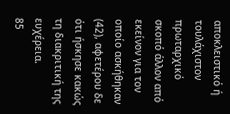αποκλειστικό ή τουλάχιστον πρωταρχικό σκοπό άλλον από εκείνον για τον οποίο ασκήθηκαν (42), αφετέρου δε ότι ήσκησε κακώς τη διακριτική της ευχέρεια.
85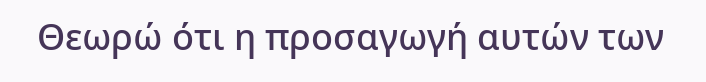Θεωρώ ότι η προσαγωγή αυτών των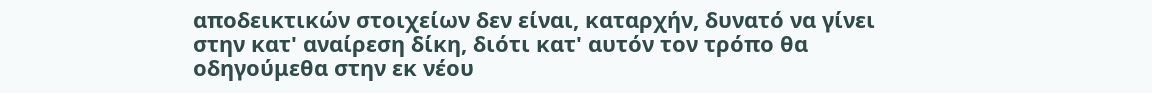αποδεικτικών στοιχείων δεν είναι, καταρχήν, δυνατό να γίνει στην κατ' αναίρεση δίκη, διότι κατ' αυτόν τον τρόπο θα οδηγούμεθα στην εκ νέου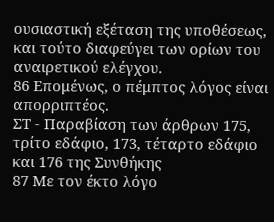ουσιαστική εξέταση της υποθέσεως, και τούτο διαφεύγει των ορίων του αναιρετικού ελέγχου.
86 Επομένως, ο πέμπτος λόγος είναι απορριπτέος.
ΣΤ - Παραβίαση των άρθρων 175, τρίτο εδάφιο, 173, τέταρτο εδάφιο και 176 της Συνθήκης
87 Με τον έκτο λόγο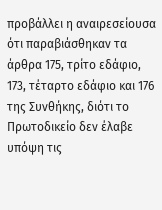προβάλλει η αναιρεσείουσα ότι παραβιάσθηκαν τα άρθρα 175, τρίτο εδάφιο, 173, τέταρτο εδάφιο και 176 της Συνθήκης, διότι το Πρωτοδικείο δεν έλαβε υπόψη τις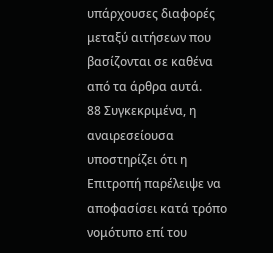υπάρχουσες διαφορές μεταξύ αιτήσεων που βασίζονται σε καθένα από τα άρθρα αυτά.
88 Συγκεκριμένα, η αναιρεσείουσα υποστηρίζει ότι η Επιτροπή παρέλειψε να αποφασίσει κατά τρόπο νομότυπο επί του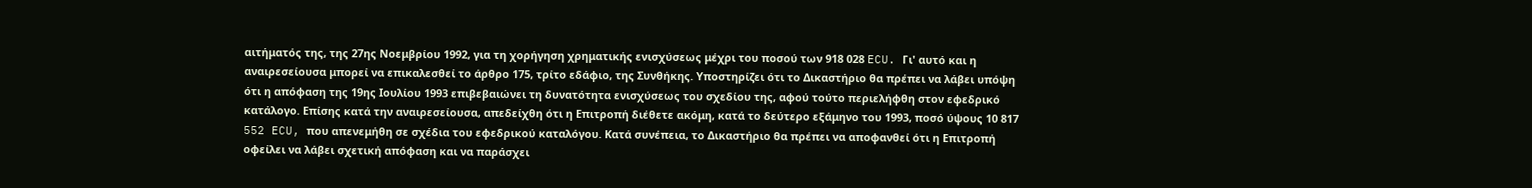αιτήματός της, της 27ης Νοεμβρίου 1992, για τη χορήγηση χρηματικής ενισχύσεως μέχρι του ποσού των 918 028 ECU. Γι' αυτό και η αναιρεσείουσα μπορεί να επικαλεσθεί το άρθρο 175, τρίτο εδάφιο, της Συνθήκης. Υποστηρίζει ότι το Δικαστήριο θα πρέπει να λάβει υπόψη ότι η απόφαση της 19ης Ιουλίου 1993 επιβεβαιώνει τη δυνατότητα ενισχύσεως του σχεδίου της, αφού τούτο περιελήφθη στον εφεδρικό κατάλογο. Επίσης κατά την αναιρεσείουσα, απεδείχθη ότι η Επιτροπή διέθετε ακόμη, κατά το δεύτερο εξάμηνο του 1993, ποσό ύψους 10 817 552 ECU, που απενεμήθη σε σχέδια του εφεδρικού καταλόγου. Κατά συνέπεια, το Δικαστήριο θα πρέπει να αποφανθεί ότι η Επιτροπή οφείλει να λάβει σχετική απόφαση και να παράσχει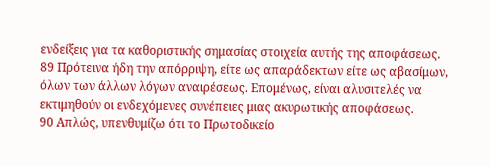ενδείξεις για τα καθοριστικής σημασίας στοιχεία αυτής της αποφάσεως.
89 Πρότεινα ήδη την απόρριψη, είτε ως απαράδεκτων είτε ως αβασίμων, όλων των άλλων λόγων αναιρέσεως. Επομένως, είναι αλυσιτελές να εκτιμηθούν οι ενδεχόμενες συνέπειες μιας ακυρωτικής αποφάσεως.
90 Απλώς, υπενθυμίζω ότι το Πρωτοδικείο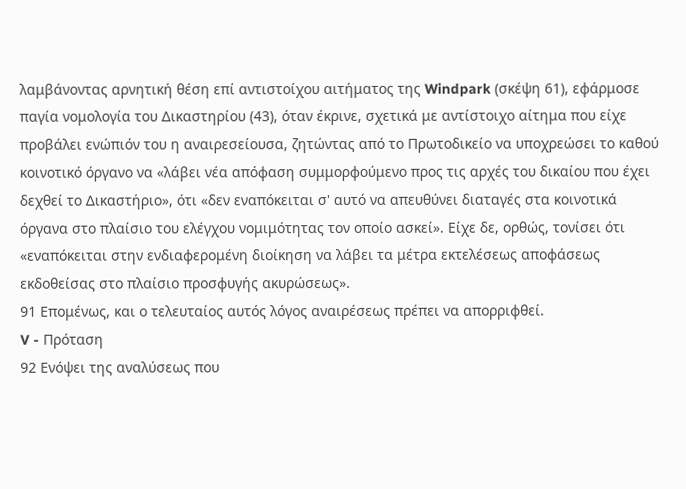λαμβάνοντας αρνητική θέση επί αντιστοίχου αιτήματος της Windpark (σκέψη 61), εφάρμοσε παγία νομολογία του Δικαστηρίου (43), όταν έκρινε, σχετικά με αντίστοιχο αίτημα που είχε προβάλει ενώπιόν του η αναιρεσείουσα, ζητώντας από το Πρωτοδικείο να υποχρεώσει το καθού κοινοτικό όργανο να «λάβει νέα απόφαση συμμορφούμενο προς τις αρχές του δικαίου που έχει δεχθεί το Δικαστήριο», ότι «δεν εναπόκειται σ' αυτό να απευθύνει διαταγές στα κοινοτικά όργανα στο πλαίσιο του ελέγχου νομιμότητας τον οποίο ασκεί». Είχε δε, ορθώς, τονίσει ότι «εναπόκειται στην ενδιαφερομένη διοίκηση να λάβει τα μέτρα εκτελέσεως αποφάσεως εκδοθείσας στο πλαίσιο προσφυγής ακυρώσεως».
91 Επομένως, και ο τελευταίος αυτός λόγος αναιρέσεως πρέπει να απορριφθεί.
V - Πρόταση
92 Ενόψει της αναλύσεως που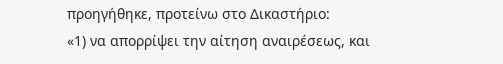προηγήθηκε, προτείνω στο Δικαστήριο:
«1) να απορρίψει την αίτηση αναιρέσεως, και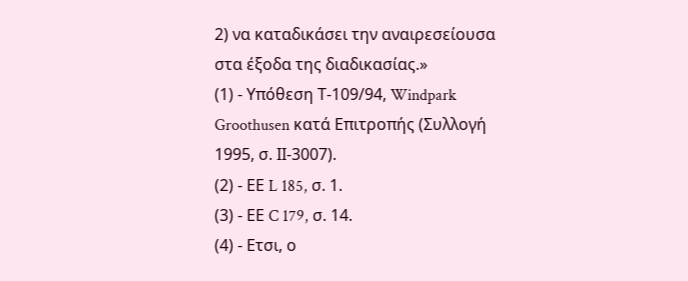2) να καταδικάσει την αναιρεσείουσα στα έξοδα της διαδικασίας.»
(1) - Υπόθεση Τ-109/94, Windpark Groothusen κατά Επιτροπής (Συλλογή 1995, σ. ΙΙ-3007).
(2) - ΕΕ L 185, σ. 1.
(3) - ΕΕ C 179, σ. 14.
(4) - Ετσι, ο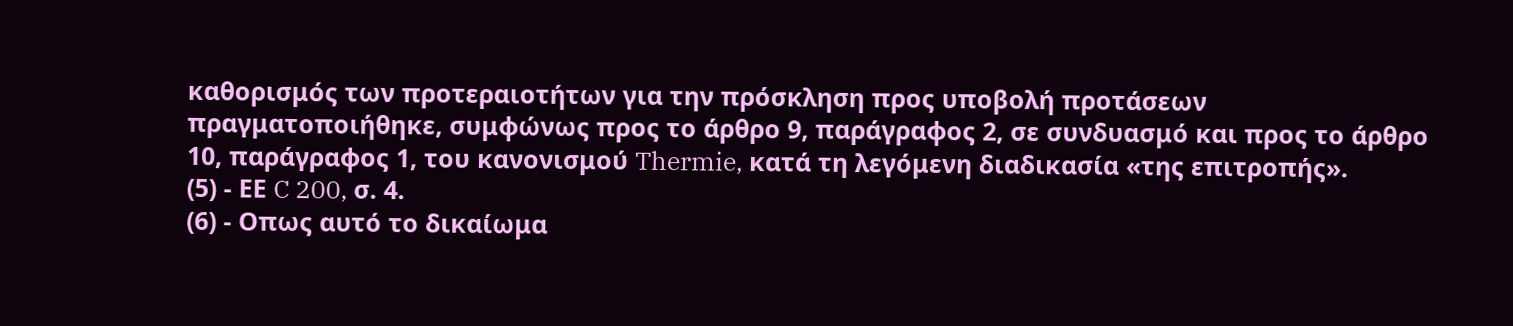καθορισμός των προτεραιοτήτων για την πρόσκληση προς υποβολή προτάσεων πραγματοποιήθηκε, συμφώνως προς το άρθρο 9, παράγραφος 2, σε συνδυασμό και προς το άρθρο 10, παράγραφος 1, του κανονισμού Thermie, κατά τη λεγόμενη διαδικασία «της επιτροπής».
(5) - ΕΕ C 200, σ. 4.
(6) - Οπως αυτό το δικαίωμα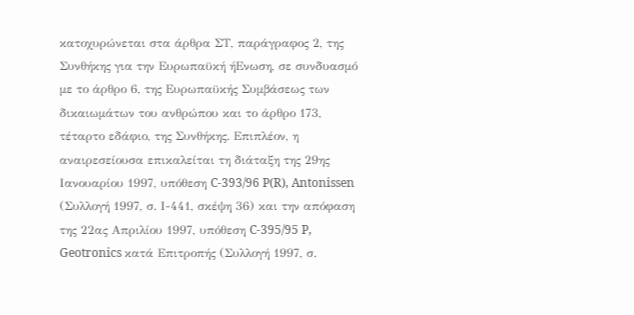κατοχυρώνεται στα άρθρα ΣΤ, παράγραφος 2, της Συνθήκης για την Ευρωπαϋκή ήΕνωση, σε συνδυασμό με το άρθρο 6, της Ευρωπαϋκής Συμβάσεως των δικαιωμάτων του ανθρώπου και το άρθρο 173, τέταρτο εδάφιο, της Συνθήκης. Επιπλέον, η αναιρεσείουσα επικαλείται τη διάταξη της 29ης Ιανουαρίου 1997, υπόθεση C-393/96 P(R), Antonissen (Συλλογή 1997, σ. Ι-441, σκέψη 36) και την απόφαση της 22ας Απριλίου 1997, υπόθεση C-395/95 P, Geotronics κατά Επιτροπής (Συλλογή 1997, σ.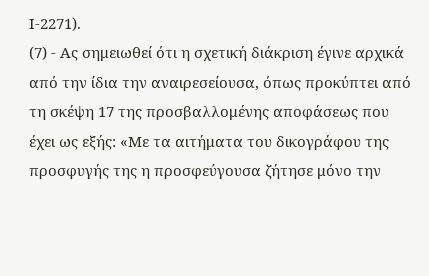Ι-2271).
(7) - Ας σημειωθεί ότι η σχετική διάκριση έγινε αρχικά από την ίδια την αναιρεσείουσα, όπως προκύπτει από τη σκέψη 17 της προσβαλλομένης αποφάσεως που έχει ως εξής: «Με τα αιτήματα του δικογράφου της προσφυγής της η προσφεύγουσα ζήτησε μόνο την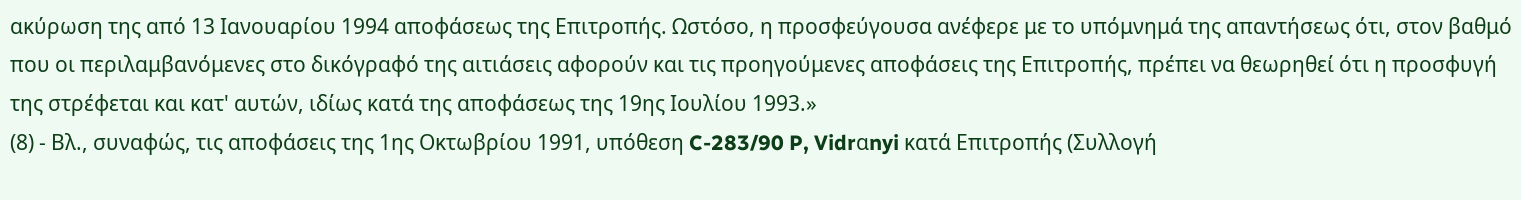ακύρωση της από 13 Ιανουαρίου 1994 αποφάσεως της Επιτροπής. Ωστόσο, η προσφεύγουσα ανέφερε με το υπόμνημά της απαντήσεως ότι, στον βαθμό που οι περιλαμβανόμενες στο δικόγραφό της αιτιάσεις αφορούν και τις προηγούμενες αποφάσεις της Επιτροπής, πρέπει να θεωρηθεί ότι η προσφυγή της στρέφεται και κατ' αυτών, ιδίως κατά της αποφάσεως της 19ης Ιουλίου 1993.»
(8) - Βλ., συναφώς, τις αποφάσεις της 1ης Οκτωβρίου 1991, υπόθεση C-283/90 P, Vidrαnyi κατά Επιτροπής (Συλλογή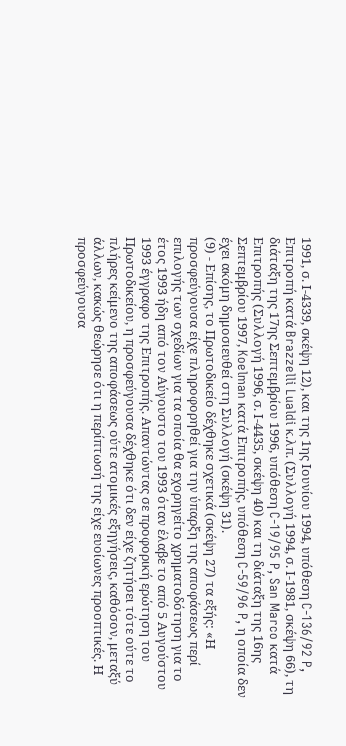1991, σ. Ι-4339, σκέψη 12), και της 1ης Ιουνίου 1994, υπόθεση C-136/92 P, Επιτροπή κατά Brazzelli Lualdi κ.λπ. (Συλλογή 1994, σ. Ι-1981, σκέψη 66), τη διάταξη της 17ης Σεπτεμβρίου 1996, υπόθεση C-19/95 P, San Marco κατά Επιτροπής (Συλλογή 1996, σ. Ι-4435, σκέψη 40) και τη διάταξη της 16ης Σεπτεμβρίου 1997, Koelman κατά Επιτροπής, υπόθεση C-59/96 P, η οποία δεν έχει ακόμη δημοσιευθεί στη Συλλογή (σκέψη 31).
(9) - Επίσης, το Πρωτοδικείο δέχθηκε σχετικά (σκέψη 27) τα εξής: «Η προσφεύγουσα είχε πληροφορηθεί για την ύπαρξη της αποφάσεως περί επιλογής των σχεδίων για τα οποία θα εχορηγείτο χρηματοδότηση για το έτος 1993 ήδη από τον Αύγουστο του 1993 όταν έλαβε το από 5 Αυγούστου 1993 έγγραφο της Επιτροπής. Απαντώντας σε προφορική ερώτηση του Πρωτοδικείου, η προσφεύγουσα δέχθηκε ότι δεν είχε ζητήσει τότε ούτε το πλήρες κείμενο της αποφάσεως ούτε ατομικές εξηγήσεις, καθόσον, μεταξύ άλλων, κακώς θεώρησε ότι η περίπτωσή της είχε ευοίωνες προοπτικές. Η προσφεύγουσα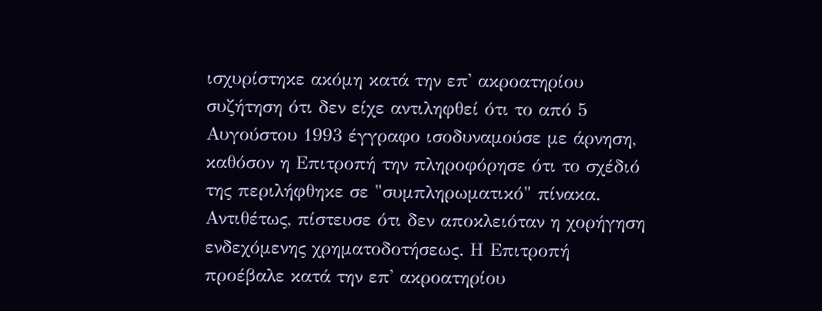ισχυρίστηκε ακόμη κατά την επ' ακροατηρίου συζήτηση ότι δεν είχε αντιληφθεί ότι το από 5 Αυγούστου 1993 έγγραφο ισοδυναμούσε με άρνηση, καθόσον η Επιτροπή την πληροφόρησε ότι το σχέδιό της περιλήφθηκε σε "συμπληρωματικό" πίνακα. Αντιθέτως, πίστευσε ότι δεν αποκλειόταν η χορήγηση ενδεχόμενης χρηματοδοτήσεως. Η Επιτροπή προέβαλε κατά την επ' ακροατηρίου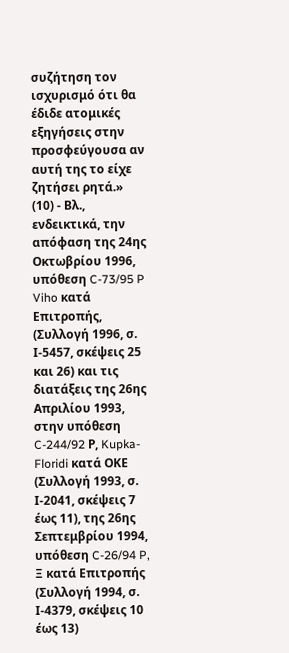συζήτηση τον ισχυρισμό ότι θα έδιδε ατομικές εξηγήσεις στην προσφεύγουσα αν αυτή της το είχε ζητήσει ρητά.»
(10) - Βλ., ενδεικτικά, την απόφαση της 24ης Οκτωβρίου 1996, υπόθεση C-73/95 P Viho κατά Επιτροπής, (Συλλογή 1996, σ. Ι-5457, σκέψεις 25 και 26) και τις διατάξεις της 26ης Απριλίου 1993, στην υπόθεση C-244/92 Ρ, Kupka-Floridi κατά ΟΚΕ (Συλλογή 1993, σ. Ι-2041, σκέψεις 7 έως 11), της 26ης Σεπτεμβρίου 1994, υπόθεση C-26/94 P, Ξ κατά Επιτροπής (Συλλογή 1994, σ. Ι-4379, σκέψεις 10 έως 13)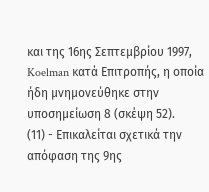και της 16ης Σεπτεμβρίου 1997, Koelman κατά Επιτροπής, η οποία ήδη μνημονεύθηκε στην υποσημείωση 8 (σκέψη 52).
(11) - Επικαλείται σχετικά την απόφαση της 9ης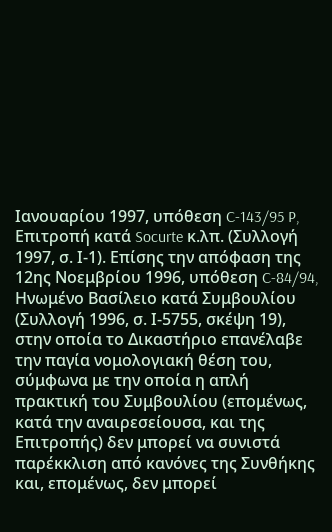Ιανουαρίου 1997, υπόθεση C-143/95 P, Επιτροπή κατά Socurte κ.λπ. (Συλλογή 1997, σ. Ι-1). Επίσης την απόφαση της 12ης Νοεμβρίου 1996, υπόθεση C-84/94, Ηνωμένο Βασίλειο κατά Συμβουλίου (Συλλογή 1996, σ. Ι-5755, σκέψη 19), στην οποία το Δικαστήριο επανέλαβε την παγία νομολογιακή θέση του, σύμφωνα με την οποία η απλή πρακτική του Συμβουλίου (επομένως, κατά την αναιρεσείουσα, και της Επιτροπής) δεν μπορεί να συνιστά παρέκκλιση από κανόνες της Συνθήκης και, επομένως, δεν μπορεί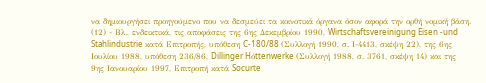να δημιουργήσει προηγούμενο που να δεσμεύει τα κοινοτικά όργανα όσον αφορά την ορθή νομική βάση.
(12) - Βλ., ενδεικτικά, τις αποφάσεις της 6ης Δεκεμβρίου 1990, Wirtschaftsvereinigung Eisen -und Stahlindustrie κατά Επιτροπής, υπόθεση C-180/88 (Συλλογή 1990, σ. Ι-4413, σκέψη 22), της 6ης Ιουλίου 1988, υπόθεση 236/86, Dillinger Hόttenwerke (Συλλογή 1988, σ. 3761, σκέψη 14) και της 9ης Ιανουαρίου 1997, Επιτροπή κατά Socurte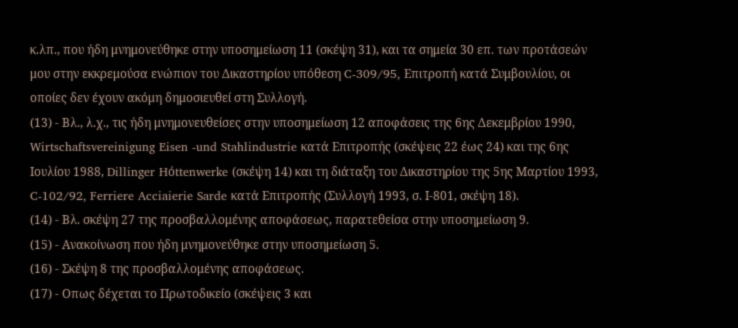κ.λπ., που ήδη μνημονεύθηκε στην υποσημείωση 11 (σκέψη 31), και τα σημεία 30 επ. των προτάσεών μου στην εκκρεμούσα ενώπιον του Δικαστηρίου υπόθεση C-309/95, Eπιτροπή κατά Συμβουλίου, οι οποίες δεν έχουν ακόμη δημοσιευθεί στη Συλλογή.
(13) - Βλ., λ.χ., τις ήδη μνημονευθείσες στην υποσημείωση 12 αποφάσεις της 6ης Δεκεμβρίου 1990, Wirtschaftsvereinigung Eisen -und Stahlindustrie κατά Επιτροπής (σκέψεις 22 έως 24) και της 6ης Ιουλίου 1988, Dillinger Hόttenwerke (σκέψη 14) και τη διάταξη του Δικαστηρίου της 5ης Μαρτίου 1993, C-102/92, Ferriere Acciaierie Sarde κατά Επιτροπής (Συλλογή 1993, σ. Ι-801, σκέψη 18).
(14) - Βλ. σκέψη 27 της προσβαλλομένης αποφάσεως, παρατεθείσα στην υποσημείωση 9.
(15) - Ανακοίνωση που ήδη μνημονεύθηκε στην υποσημείωση 5.
(16) - Σκέψη 8 της προσβαλλομένης αποφάσεως.
(17) - Οπως δέχεται το Πρωτοδικείο (σκέψεις 3 και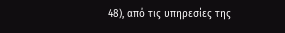48), από τις υπηρεσίες της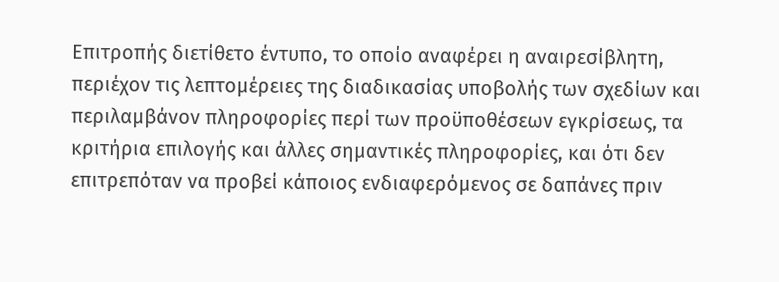Επιτροπής διετίθετο έντυπο, το οποίο αναφέρει η αναιρεσίβλητη, περιέχον τις λεπτομέρειες της διαδικασίας υποβολής των σχεδίων και περιλαμβάνον πληροφορίες περί των προϋποθέσεων εγκρίσεως, τα κριτήρια επιλογής και άλλες σημαντικές πληροφορίες, και ότι δεν επιτρεπόταν να προβεί κάποιος ενδιαφερόμενος σε δαπάνες πριν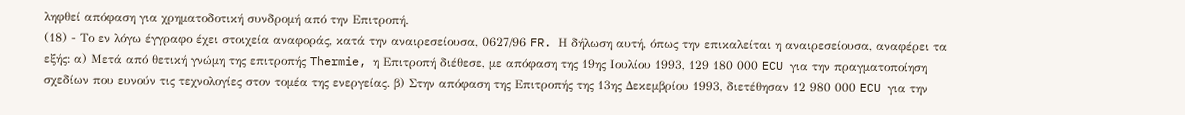ληφθεί απόφαση για χρηματοδοτική συνδρομή από την Επιτροπή.
(18) - Το εν λόγω έγγραφο έχει στοιχεία αναφοράς, κατά την αναιρεσείουσα, 0627/96 FR. Η δήλωση αυτή, όπως την επικαλείται η αναιρεσείουσα, αναφέρει τα εξής: α) Μετά από θετική γνώμη της επιτροπής Thermie, η Επιτροπή διέθεσε, με απόφαση της 19ης Ιουλίου 1993, 129 180 000 ECU για την πραγματοποίηση σχεδίων που ευνούν τις τεχνολογίες στον τομέα της ενεργείας. β) Στην απόφαση της Επιτροπής της 13ης Δεκεμβρίου 1993, διετέθησαν 12 980 000 ECU για την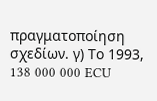πραγματοποίηση σχεδίων. γ) Το 1993, 138 000 000 ECU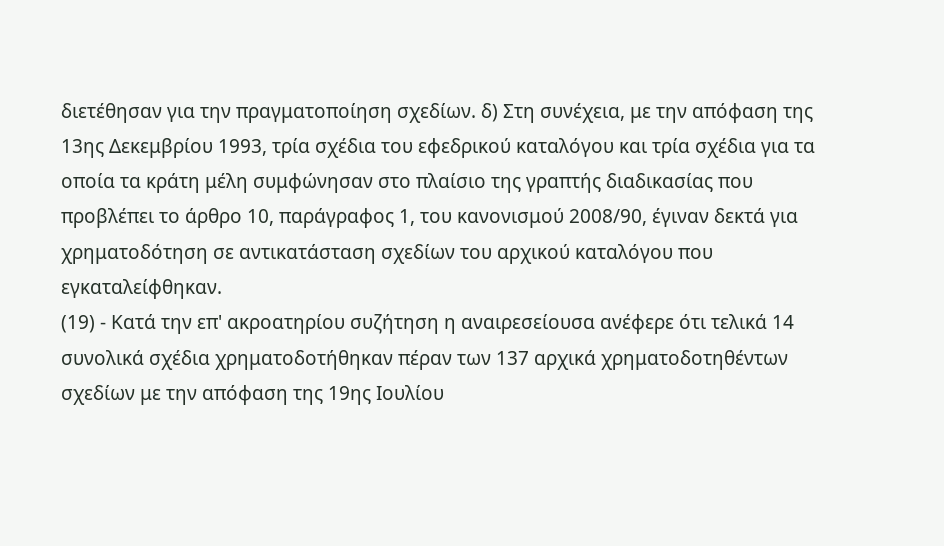διετέθησαν για την πραγματοποίηση σχεδίων. δ) Στη συνέχεια, με την απόφαση της 13ης Δεκεμβρίου 1993, τρία σχέδια του εφεδρικού καταλόγου και τρία σχέδια για τα οποία τα κράτη μέλη συμφώνησαν στο πλαίσιο της γραπτής διαδικασίας που προβλέπει το άρθρο 10, παράγραφος 1, του κανονισμού 2008/90, έγιναν δεκτά για χρηματοδότηση σε αντικατάσταση σχεδίων του αρχικού καταλόγου που εγκαταλείφθηκαν.
(19) - Κατά την επ' ακροατηρίου συζήτηση η αναιρεσείουσα ανέφερε ότι τελικά 14 συνολικά σχέδια χρηματοδοτήθηκαν πέραν των 137 αρχικά χρηματοδοτηθέντων σχεδίων με την απόφαση της 19ης Ιουλίου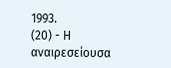1993.
(20) - Η αναιρεσείουσα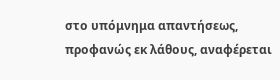στο υπόμνημα απαντήσεως, προφανώς εκ λάθους, αναφέρεται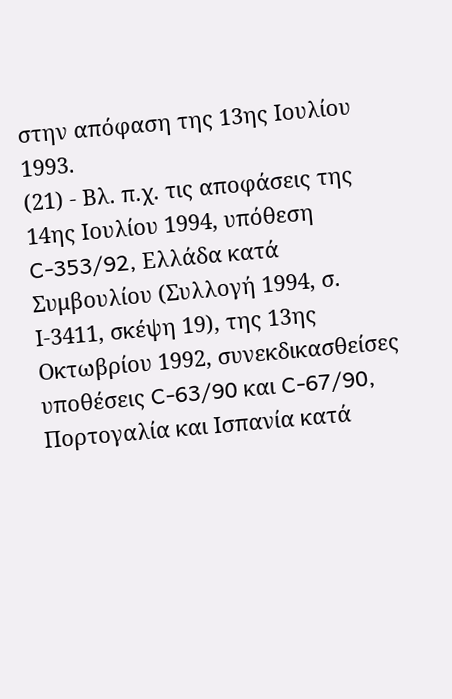στην απόφαση της 13ης Ιουλίου 1993.
(21) - Βλ. π.χ. τις αποφάσεις της 14ης Ιουλίου 1994, υπόθεση C-353/92, Ελλάδα κατά Συμβουλίου (Συλλογή 1994, σ. Ι-3411, σκέψη 19), της 13ης Οκτωβρίου 1992, συνεκδικασθείσες υποθέσεις C-63/90 και C-67/90, Πορτογαλία και Ισπανία κατά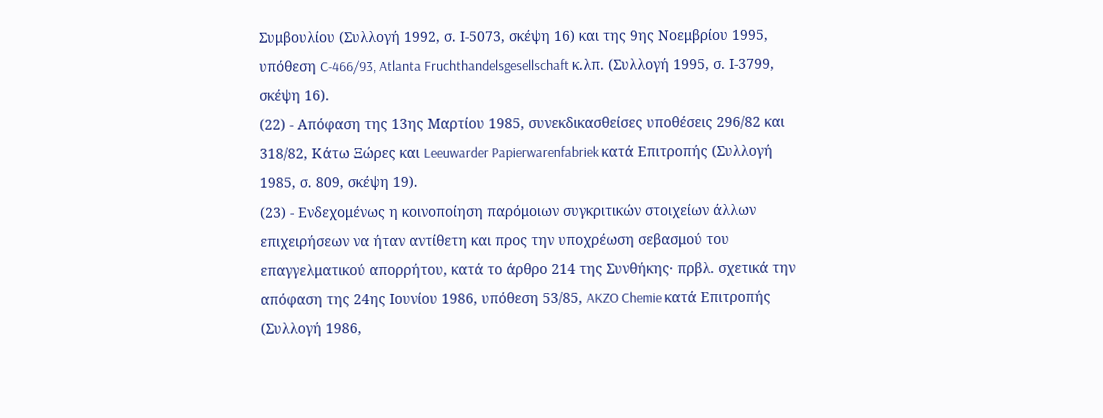Συμβουλίου (Συλλογή 1992, σ. Ι-5073, σκέψη 16) και της 9ης Νοεμβρίου 1995, υπόθεση C-466/93, Atlanta Fruchthandelsgesellschaft κ.λπ. (Συλλογή 1995, σ. Ι-3799, σκέψη 16).
(22) - Απόφαση της 13ης Μαρτίου 1985, συνεκδικασθείσες υποθέσεις 296/82 και 318/82, Κάτω Ξώρες και Leeuwarder Papierwarenfabriek κατά Επιτροπής (Συλλογή 1985, σ. 809, σκέψη 19).
(23) - Ενδεχομένως η κοινοποίηση παρόμοιων συγκριτικών στοιχείων άλλων επιχειρήσεων να ήταν αντίθετη και προς την υποχρέωση σεβασμού του επαγγελματικού απορρήτου, κατά το άρθρο 214 της Συνθήκης· πρβλ. σχετικά την απόφαση της 24ης Ιουνίου 1986, υπόθεση 53/85, AKZO Chemie κατά Επιτροπής (Συλλογή 1986,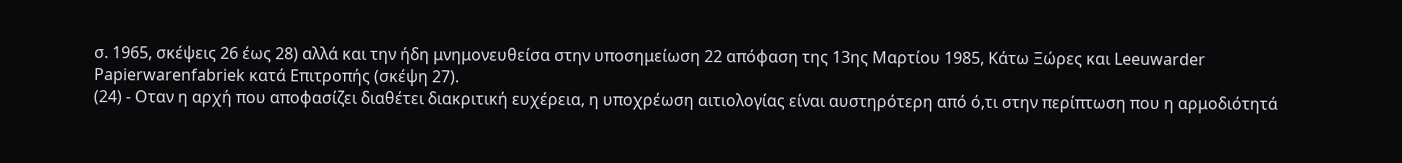σ. 1965, σκέψεις 26 έως 28) αλλά και την ήδη μνημονευθείσα στην υποσημείωση 22 απόφαση της 13ης Μαρτίου 1985, Κάτω Ξώρες και Leeuwarder Papierwarenfabriek κατά Επιτροπής (σκέψη 27).
(24) - Οταν η αρχή που αποφασίζει διαθέτει διακριτική ευχέρεια, η υποχρέωση αιτιολογίας είναι αυστηρότερη από ό,τι στην περίπτωση που η αρμοδιότητά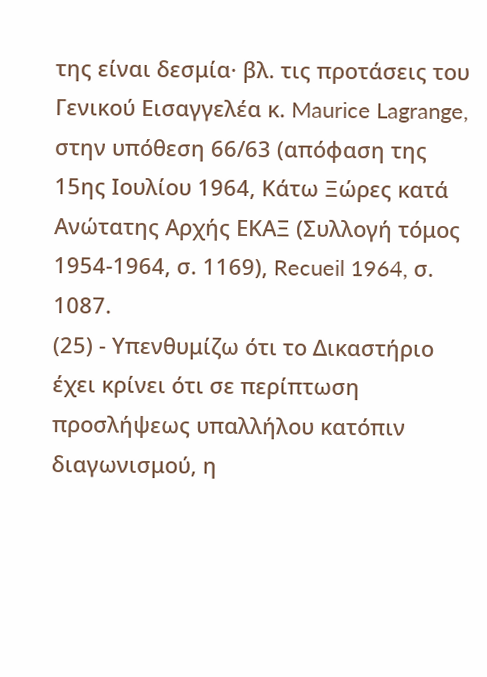της είναι δεσμία· βλ. τις προτάσεις του Γενικού Εισαγγελέα κ. Maurice Lagrange, στην υπόθεση 66/63 (απόφαση της 15ης Ιουλίου 1964, Κάτω Ξώρες κατά Ανώτατης Αρχής ΕΚΑΞ (Συλλογή τόμος 1954-1964, σ. 1169), Recueil 1964, σ. 1087.
(25) - Υπενθυμίζω ότι το Δικαστήριο έχει κρίνει ότι σε περίπτωση προσλήψεως υπαλλήλου κατόπιν διαγωνισμού, η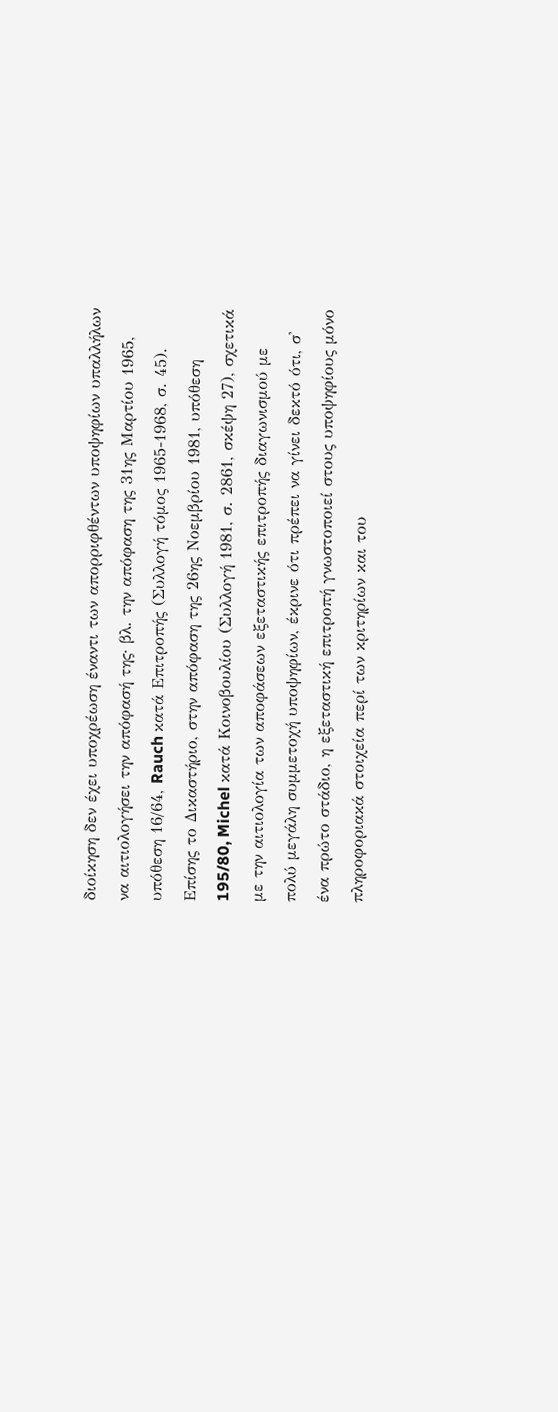διοίκηση δεν έχει υποχρέωση έναντι των απορριφθέντων υποψηφίων υπαλλήλων να αιτιολογήσει την απόφασή της· βλ. την απόφαση της 31ης Μαρτίου 1965, υπόθεση 16/64, Rauch κατά Επιτροπής (Συλλογή τόμος 1965-1968, σ. 45). Επίσης το Δικαστήριο, στην απόφαση της 26ης Νοεμβρίου 1981, υπόθεση 195/80, Michel κατά Κοινοβουλίου (Συλλογή 1981, σ. 2861, σκέψη 27), σχετικά με την αιτιολογία των αποφάσεων εξεταστικής επιτροπής διαγωνισμού με πολύ μεγάλη συμμετοχή υποψηφίων, έκρινε ότι πρέπει να γίνει δεκτό ότι, σ' ένα πρώτο στάδιο, η εξεταστική επιτροπή γνωστοποιεί στους υποψηφίους μόνο πληροφοριακά στοιχεία περί των κριτηρίων και του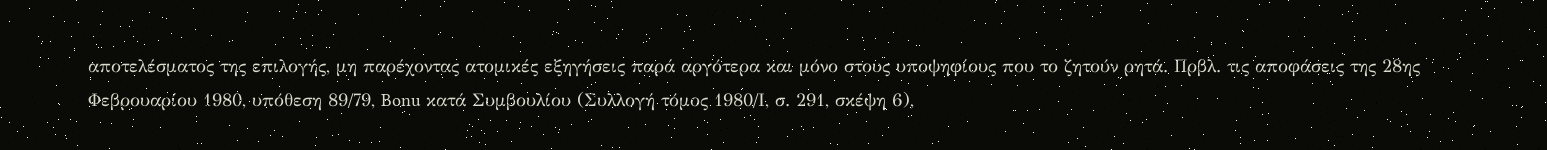αποτελέσματος της επιλογής, μη παρέχοντας ατομικές εξηγήσεις παρά αργότερα και μόνο στους υποψηφίους που το ζητούν ρητά. Πρβλ. τις αποφάσεις της 28ης Φεβρουαρίου 1980, υπόθεση 89/79, Bonu κατά Συμβουλίου (Συλλογή τόμος 1980/Ι, σ. 291, σκέψη 6),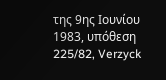της 9ης Ιουνίου 1983, υπόθεση 225/82, Verzyck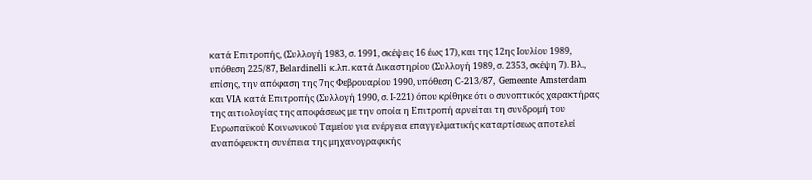κατά Επιτροπής, (Συλλογή 1983, σ. 1991, σκέψεις 16 έως 17), και της 12ης Ιουλίου 1989, υπόθεση 225/87, Belardinelli κ.λπ. κατά Δικαστηρίου (Συλλογή 1989, σ. 2353, σκέψη 7). Βλ., επίσης, την απόφαση της 7ης Φεβρουαρίου 1990, υπόθεση C-213/87, Gemeente Amsterdam και VIA κατά Επιτροπής (Συλλογή 1990, σ. Ι-221) όπου κρίθηκε ότι ο συνοπτικός χαρακτήρας της αιτιολογίας της αποφάσεως με την οποία η Επιτροπή αρνείται τη συνδρομή του Ευρωπαϋκού Κοινωνικού Ταμείου για ενέργεια επαγγελματικής καταρτίσεως αποτελεί αναπόφευκτη συνέπεια της μηχανογραφικής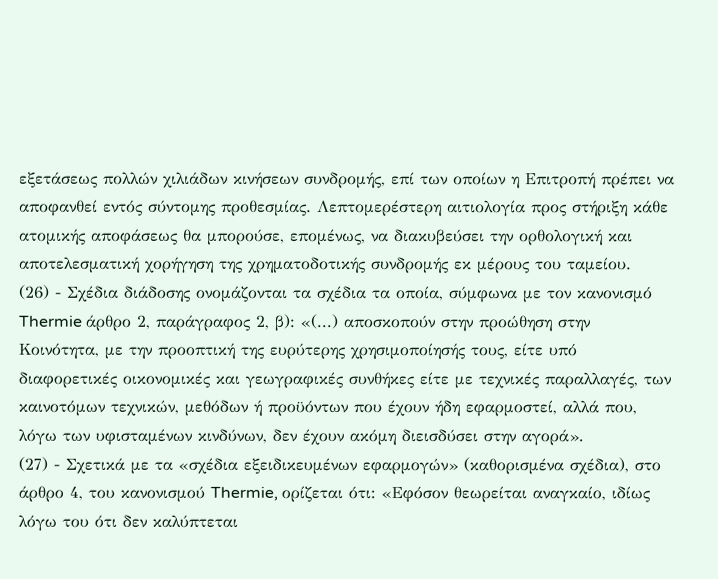εξετάσεως πολλών χιλιάδων κινήσεων συνδρομής, επί των οποίων η Επιτροπή πρέπει να αποφανθεί εντός σύντομης προθεσμίας. Λεπτομερέστερη αιτιολογία προς στήριξη κάθε ατομικής αποφάσεως θα μπορούσε, επομένως, να διακυβεύσει την ορθολογική και αποτελεσματική χορήγηση της χρηματοδοτικής συνδρομής εκ μέρους του ταμείου.
(26) - Σχέδια διάδοσης ονομάζονται τα σχέδια τα οποία, σύμφωνα με τον κανονισμό Thermie άρθρο 2, παράγραφος 2, β): «(...) αποσκοπούν στην προώθηση στην Κοινότητα, με την προοπτική της ευρύτερης χρησιμοποίησής τους, είτε υπό διαφορετικές οικονομικές και γεωγραφικές συνθήκες είτε με τεχνικές παραλλαγές, των καινοτόμων τεχνικών, μεθόδων ή προϋόντων που έχουν ήδη εφαρμοστεί, αλλά που, λόγω των υφισταμένων κινδύνων, δεν έχουν ακόμη διεισδύσει στην αγορά».
(27) - Σχετικά με τα «σχέδια εξειδικευμένων εφαρμογών» (καθορισμένα σχέδια), στο άρθρο 4, του κανονισμού Thermie, ορίζεται ότι: «Εφόσον θεωρείται αναγκαίο, ιδίως λόγω του ότι δεν καλύπτεται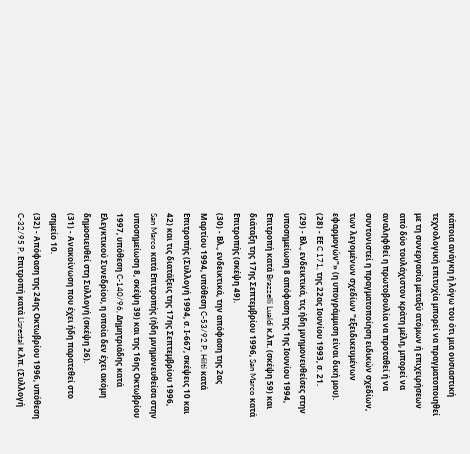κάποια ανάγκη ή λόγω του ότι μια ουσιαστική τεχνολογική επιτυχία μπορεί να πραγματοποιηθεί με τη συνεργασία μεταξύ ατόμων ή επιχειρήσεων από δύο τουλάχιστον κράτη μέλη, μπορεί να αναληφθεί η πρωτοβουλία να προταθεί ή να συντονιστεί η πραγματοποίηση ειδικών σχεδίων, των λεγομένων σχεδίων "εξειδικευμένων εφαρμογών"» (η υπογράμμιση είναι δική μου).
(28) - ΕΕ C 171, της 22ας Ιουνίου 1993, σ. 21.
(29) - Βλ., ενδεικτικά, τις ήδη μνημονευθείσες στην υποσημείωση 8 απόφαση της 1ης Ιουνίου 1994, Επιτροπή κατά Brazzelli Lualdi κ.λπ. (σκέψη 59) και διάταξη της 17ης Σεπτεμβρίου 1996, San Marco κατά Επιτροπής (σκέψη 49).
(30) - Βλ., ενδεικτικά, την απόφαση της 2ας Μαρτίου 1994, υπόθεση C-53/92 P, Hilti κατά Επιτροπής (Συλλογή 1994, σ. Ι-667, σκέψεις 10 και 42) και τις διατάξεις της 17ης Σεπτεμβρίου 1996, San Marco κατά Επιτροπής (ήδη μνημονευθείσα στην υποσημείωση 8, σκέψη 39) και της 16ης Οκτωβρίου 1997, υπόθεση C-140/96, Δημητριάδης κατά Ελεγκτικού Συνεδρίου, η οποία δεν έχει ακόμη δημοσιευθεί στη Συλλογή (σκέψη 26).
(31) - Ανακοίνωση που έχει ήδη παρατεθεί στο σημείο 10.
(32) - Απόφαση της 24ης Οκτωβρίου 1996, υπόθεση C-32/95 P, Επιτροπή κατά Lisrestal κ.λπ. (Συλλογή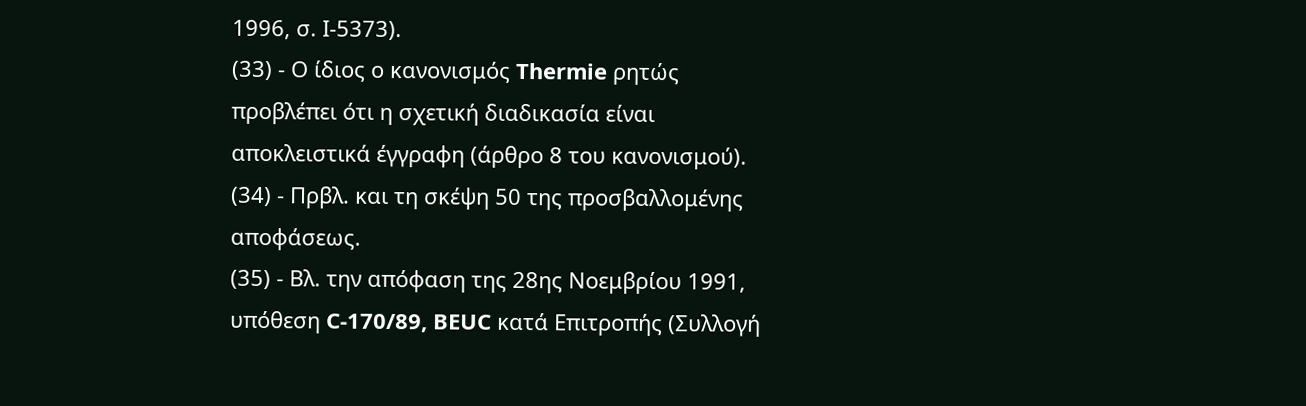1996, σ. Ι-5373).
(33) - Ο ίδιος ο κανονισμός Thermie ρητώς προβλέπει ότι η σχετική διαδικασία είναι αποκλειστικά έγγραφη (άρθρο 8 του κανονισμού).
(34) - Πρβλ. και τη σκέψη 50 της προσβαλλομένης αποφάσεως.
(35) - Βλ. την απόφαση της 28ης Νοεμβρίου 1991, υπόθεση C-170/89, BEUC κατά Επιτροπής (Συλλογή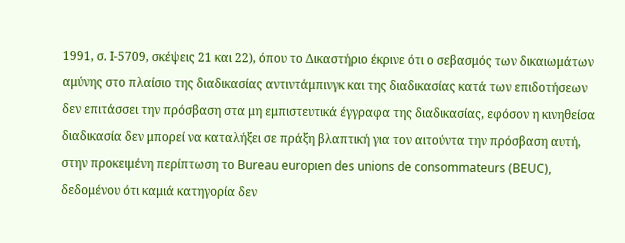1991, σ. Ι-5709, σκέψεις 21 και 22), όπου το Δικαστήριο έκρινε ότι ο σεβασμός των δικαιωμάτων αμύνης στο πλαίσιο της διαδικασίας αντιντάμπινγκ και της διαδικασίας κατά των επιδοτήσεων δεν επιτάσσει την πρόσβαση στα μη εμπιστευτικά έγγραφα της διαδικασίας, εφόσον η κινηθείσα διαδικασία δεν μπορεί να καταλήξει σε πράξη βλαπτική για τον αιτούντα την πρόσβαση αυτή, στην πρoκειμένη περίπτωση το Bureau europιen des unions de consommateurs (BEUC), δεδομένου ότι καμιά κατηγορία δεν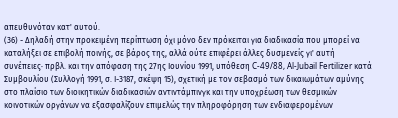απευθυνόταν κατ' αυτού.
(36) - Δηλαδή στην προκειμένη περίπτωση όχι μόνο δεν πρόκειται για διαδικασία που μπορεί να καταλήξει σε επιβολή ποινής, σε βάρος της, αλλά ούτε επιφέρει άλλες δυσμενείς γι' αυτή συνέπειες· πρβλ. και την απόφαση της 27ης Ιουνίου 1991, υπόθεση C-49/88, Al-Jubail Fertilizer κατά Συμβουλίου (Συλλογή 1991, σ. Ι-3187, σκέψη 15), σχετική με τον σεβασμό των δικαιωμάτων αμύνης στο πλαίσιο των διοικητικών διαδικασιών αντιντάμπινγκ και την υποχρέωση των θεσμικών κοινοτικών οργάνων να εξασφαλίζουν επιμελώς την πληροφόρηση των ενδιαφερομένων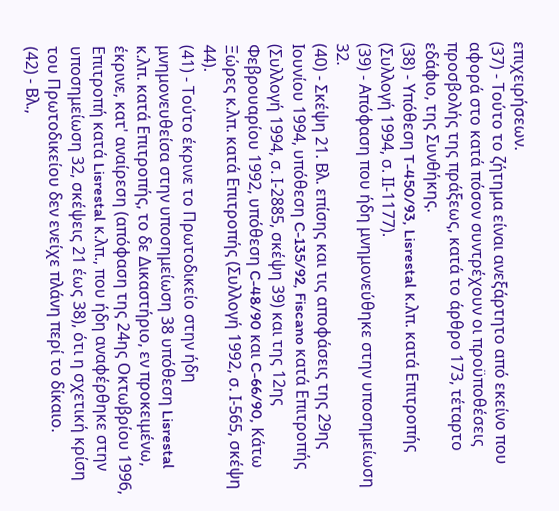επιχειρήσεων.
(37) - Τούτο το ζήτημα είναι ανεξάρτητο από εκείνο που αφορά στο κατά πόσον συντρέχουν οι προϋποθέσεις προσβολής της πράξεως, κατά το άρθρο 173, τέταρτο εδάφιο, της Συνθήκης.
(38) - Υπόθεση T-450/93, Lisrestal κ.λπ. κατά Επιτροπής (Συλλογή 1994, σ. ΙΙ-1177).
(39) - Απόφαση που ήδη μνημονεύθηκε στην υποσημείωση 32.
(40) - Σκέψη 21. Bλ. επίσης και τις αποφάσεις της 29ης Ιουνίου 1994, υπόθεση C-135/92, Fiscano κατά Επιτροπής (Συλλογή 1994, σ. Ι-2885, σκέψη 39) και της 12ης Φεβρουαρίου 1992, υπόθεση C-48/90 και C-66/90, Κάτω Ξώρες κ.λπ. κατά Επιτροπής (Συλλογή 1992, σ. Ι-565, σκέψη 44).
(41) - Τούτο έκρινε το Πρωτοδικείο στην ήδη μνημονευθείσα στην υποσημείωση 38 υπόθεση Lisrestal κ.λπ. κατά Επιτροπής, το δε Δικαστήριο, εν προκειμένω, έκρινε, κατ' αναίρεση (απόφαση της 24ης Οκτωβρίου 1996, Επιτροπή κατά Lisrestal κ.λπ., που ήδη αναφέρθηκε στην υποσημείωση 32, σκέψεις 21 έως 38), ότι η σχετική κρίση του Πρωτοδικείου δεν ενείχε πλάνη περί το δίκαιο.
(42) - Βλ.,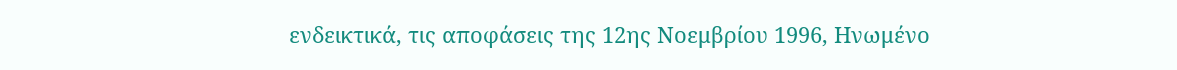ενδεικτικά, τις αποφάσεις της 12ης Νοεμβρίου 1996, Ηνωμένο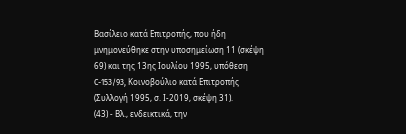Βασίλειο κατά Επιτροπής, που ήδη μνημονεύθηκε στην υποσημείωση 11 (σκέψη 69) και της 13ης Ιουλίου 1995, υπόθεση C-153/93, Κοινοβούλιο κατά Επιτροπής (Συλλογή 1995, σ. Ι-2019, σκέψη 31).
(43) - Βλ., ενδεικτικά, την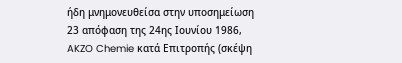ήδη μνημονευθείσα στην υποσημείωση 23 απόφαση της 24ης Ιουνίου 1986, AKZO Chemie κατά Επιτροπής (σκέψη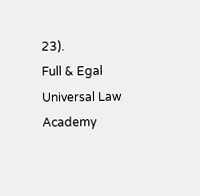23).
Full & Egal Universal Law Academy